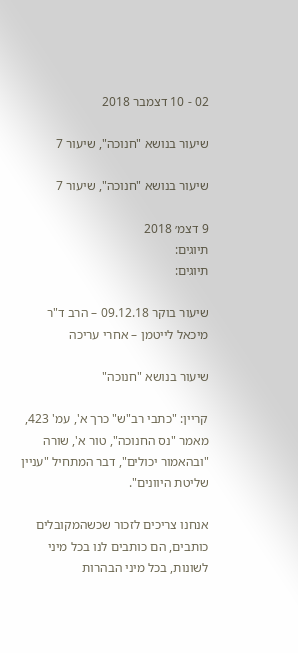02 - 10 דצמבר 2018

שיעור בנושא "חנוכה", שיעור 7

שיעור בנושא "חנוכה", שיעור 7

9 דצמ׳ 2018
תיוגים:
תיוגים:

שיעור בוקר 09.12.18 – הרב ד"ר מיכאל לייטמן – אחרי עריכה

שיעור בנושא "חנוכה"

קריין: "כתבי רב"ש" כרך א', עמ' 423, מאמר "נס החנוכה", טור א', שורה "ובהאמור יכולים", דבר המתחיל "עניין שליטת היוונים".

אנחנו צריכים לזכור שכשהמקובלים כותבים, הם כותבים לנו בכל מיני לשונות, בכל מיני הבהרות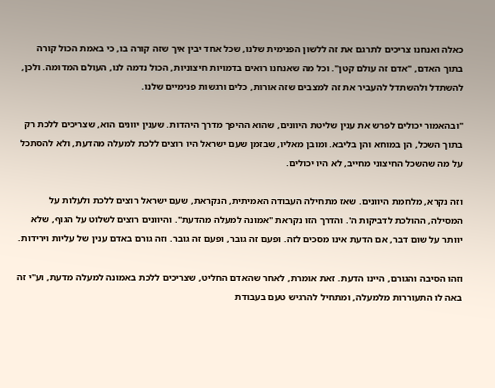כאלה ואנחנו צריכים לתרגם את זה ללשון הפנימית שלנו, שכל אחד יבין איך שזה קורה בו, כי באמת הכול קורה בתוך האדם, "אדם זה עולם קטן". וכל מה שאנחנו רואים בדמויות חיצוניות, הכול נדמה לנו, העולם המדומה. ולכן, להשתדל ולהשתדל להעביר את זה למצבים שזה אורות, כלים ורגשות פנימיים שלנו.

"ובהאמור יכולים לפרש את ענין שליטת היוונים, שהוא ההיפך מדרך היהדות. שענין יוונים הוא, שצריכים ללכת רק בתוך השכל, הן במוחא והן בליבא. ומובן מאליו, שבזמן שעם ישראל היו רוצים ללכת למעלה מהדעת, ולא להסתכל על מה שהשכל החיצוני מחייב, לא היו יכולים.

וזה נקרא, מלחמת היוונים. שאז מתחילה העבודה האמיתית, הנקראת, שעם ישראל רוצים ללכת ולעלות על המסילה, ההולכת לדביקות ה'. והדרך הזו נקראת "אמונה למעלה מהדעת". והיוונים רוצים לשלוט על הגוף, שלא יוותר על שום דבר, אם הדעת אינו מסכים לזה. ופעם זה גובר, ופעם זה גובר. וזה גורם באדם ענין של עליות וירידות.

וזהו הסיבה והגורם, היינו הדעת. זאת אומרת, לאחר שהאדם החליט, שצריכים ללכת באמונה למעלה מדעת, וע"י זה באה לו התעוררות מלמעלה, ומתחיל להרגיש טעם בעבודת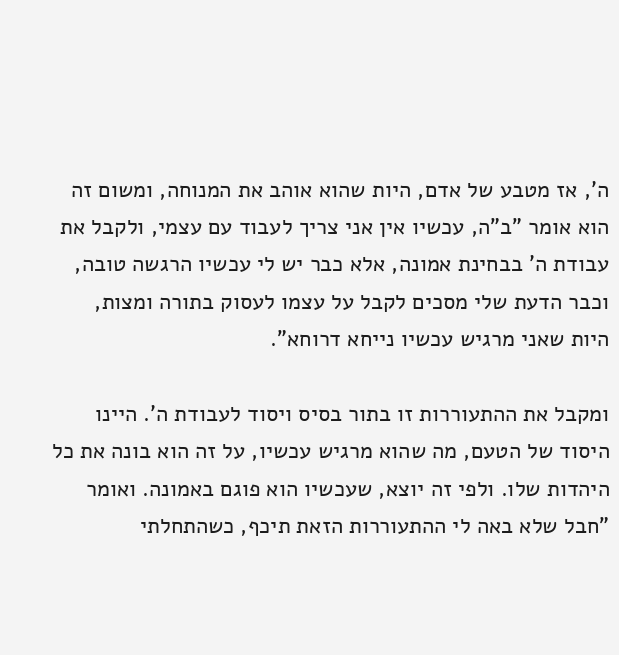ה', אז מטבע של אדם, היות שהוא אוהב את המנוחה, ומשום זה הוא אומר "ב"ה, עכשיו אין אני צריך לעבוד עם עצמי, ולקבל את עבודת ה' בבחינת אמונה, אלא כבר יש לי עכשיו הרגשה טובה, וכבר הדעת שלי מסכים לקבל על עצמו לעסוק בתורה ומצות, היות שאני מרגיש עכשיו נייחא דרוחא".

ומקבל את ההתעוררות זו בתור בסיס ויסוד לעבודת ה'. היינו היסוד של הטעם, מה שהוא מרגיש עכשיו, על זה הוא בונה את כל היהדות שלו. ולפי זה יוצא, שעכשיו הוא פוגם באמונה. ואומר "חבל שלא באה לי ההתעוררות הזאת תיכף, כשהתחלתי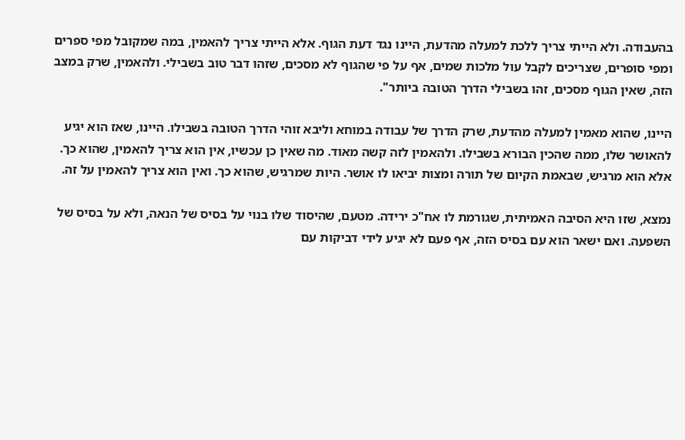בהעבודה. ולא הייתי צריך ללכת למעלה מהדעת, היינו נגד דעת הגוף. אלא הייתי צריך להאמין, במה שמקובל מפי ספרים ומפי סופרים, שצריכים לקבל עול מלכות שמים, אף על פי שהגוף לא מסכים, שזהו דבר טוב בשבילי. ולהאמין, שרק במצב הזה, שאין הגוף מסכים, זהו בשבילי הדרך הטובה ביותר".

היינו, שהוא מאמין למעלה מהדעת, שרק הדרך של עבודה במוחא וליבא זוהי הדרך הטובה בשבילו. היינו, שאז הוא יגיע להאושר שלו, ממה שהכין הבורא בשבילו. ולהאמין לזה קשה מאוד. מה שאין כן עכשיו, אין הוא צריך להאמין, שהוא כך. אלא הוא מרגיש, שבאמת הקיום של תורה ומצות יביאו לו אושר. היות שמרגיש, שהוא כך. ואין הוא צריך להאמין על זה.

נמצא, שזו היא הסיבה האמיתית, שגורמת לו אח"כ ירידה. מטעם, שהיסוד שלו בנוי על בסיס של הנאה, ולא על בסיס של השפעה. ואם ישאר הוא עם בסיס הזה, אף פעם לא יגיע לידי דביקות עם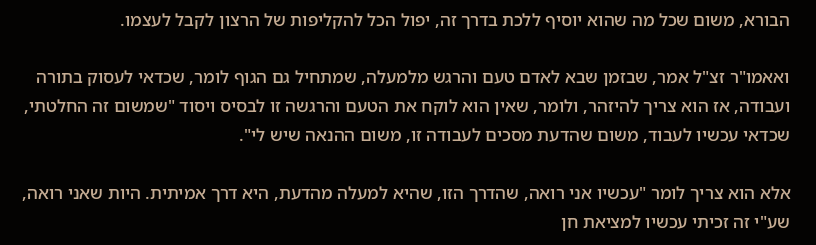הבורא, משום שכל מה שהוא יוסיף ללכת בדרך זה, יפול הכל להקליפות של הרצון לקבל לעצמו.

ואאמו"ר זצ"ל אמר, שבזמן שבא לאדם טעם והרגש מלמעלה, שמתחיל גם הגוף לומר, שכדאי לעסוק בתורה ועבודה, אז הוא צריך להיזהר, ולומר, שאין הוא לוקח את הטעם והרגשה זו לבסיס ויסוד "שמשום זה החלטתי, שכדאי עכשיו לעבוד, משום שהדעת מסכים לעבודה זו, משום ההנאה שיש לי".

אלא הוא צריך לומר "עכשיו אני רואה, שהדרך הזו, שהיא למעלה מהדעת, היא דרך אמיתית. היות שאני רואה, שע"י זה זכיתי עכשיו למציאת חן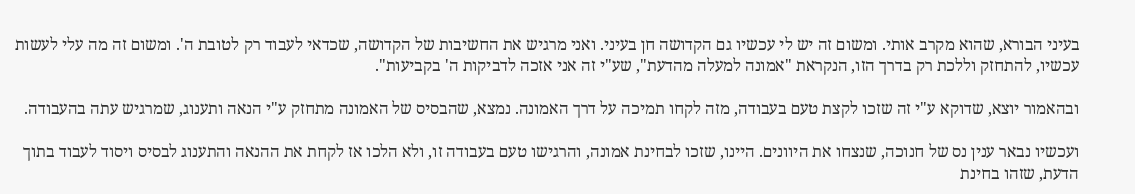בעיני הבורא, שהוא מקרב אותי. ומשום זה יש לי עכשיו גם הקדושה חן בעיני. ואני מרגיש את החשיבות של הקדושה, שכדאי לעבוד רק לטובת ה'. ומשום זה מה עלי לעשות עכשיו, להתחזק וללכת רק בדרך הזו, הנקראת "אמונה למעלה מהדעת", שע"י זה אני אזכה לדביקות ה' בקביעות".

ובהאמור יוצא, שדוקא ע"י זה שזכו לקצת טעם בעבודה, מזה לקחו תמיכה על דרך האמונה. נמצא, שהבסיס של האמונה מתחזק ע"י הנאה ותענוג, שמרגיש עתה בהעבודה.

ועכשיו נבאר ענין נס של חנוכה, שנצחו את היוונים. היינו, שזכו לבחינת אמונה, והרגישו טעם בעבודה זו, ולא הלכו אז לקחת את ההנאה והתענוג לבסיס ויסוד לעבוד בתוך הדעת, שזהו בחינת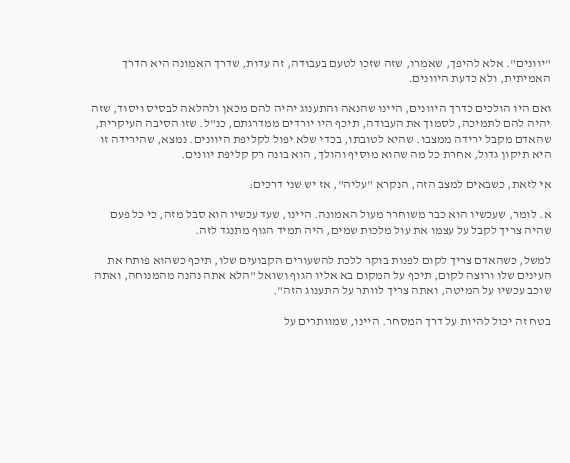"יוונים". אלא להיפך, שאמרו, שזה שזכו לטעם בעבודה, זה עדות, שדרך האמונה היא הדרך האמיתית, ולא כדעת היוונים.

ואם היו הולכים כדרך היוונים, היינו שהנאה והתענוג יהיה להם מכאן ולהלאה לבסיס ויסוד, שזה יהיה להם לתמיכה, לסמוך את העבודה, תיכף היו יורדים ממדרגתם, כנ"ל. שזו הסיבה העיקרית, שהאדם מקבל ירידה ממצבו. שהיא לטובתו, בכדי שלא יפול לקליפת היוונים. נמצא, שהירידה זו היא תיקון גדול, אחרת כל מה שהוא מוסיף והולך, הוא בונה רק קליפת יוונים.

אי לזאת, כשבאים למצב הזה, הנקרא "עליה", אז יש שני דרכים:

א. לומר, שעכשיו הוא כבר משוחרר מעול האמונה. היינו, שעד עכשיו הוא סבל מזה, כי כל פעם שהיה צריך לקבל על עצמו את עול מלכות שמים, היה תמיד הגוף מתנגד לזה.

למשל, כשהאדם צריך לקום לפנות בוקר ללכת להשעורים הקבועים שלו, תיכף כשהוא פותח את העינים שלו ורוצה לקום, תיכף על המקום בא אליו הגוף ושואל "הלא אתה נהנה מהמנוחה, ואתה שוכב עכשיו על המיטה, ואתה צריך לוותר על התענוג הזה".

בטח זה יכול להיות על דרך המסחר. היינו, שמוותרים על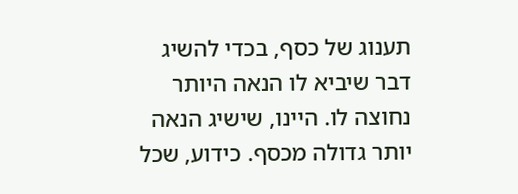תענוג של כסף, בכדי להשיג דבר שיביא לו הנאה היותר נחוצה לו. היינו, שישיג הנאה יותר גדולה מכסף. כידוע, שכל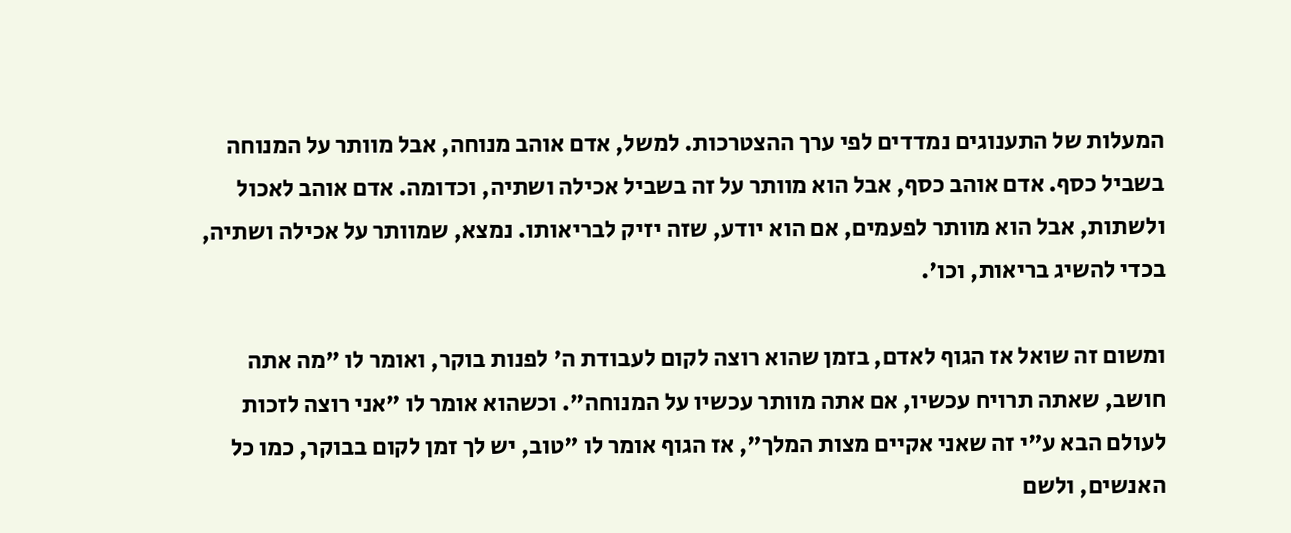המעלות של התענוגים נמדדים לפי ערך ההצטרכות. למשל, אדם אוהב מנוחה, אבל מוותר על המנוחה בשביל כסף. אדם אוהב כסף, אבל הוא מוותר על זה בשביל אכילה ושתיה, וכדומה. אדם אוהב לאכול ולשתות, אבל הוא מוותר לפעמים, אם הוא יודע, שזה יזיק לבריאותו. נמצא, שמוותר על אכילה ושתיה, בכדי להשיג בריאות, וכו'.

ומשום זה שואל אז הגוף לאדם, בזמן שהוא רוצה לקום לעבודת ה' לפנות בוקר, ואומר לו "מה אתה חושב, שאתה תרויח עכשיו, אם אתה מוותר עכשיו על המנוחה". וכשהוא אומר לו "אני רוצה לזכות לעולם הבא ע"י זה שאני אקיים מצות המלך", אז הגוף אומר לו "טוב, יש לך זמן לקום בבוקר, כמו כל האנשים, ולשם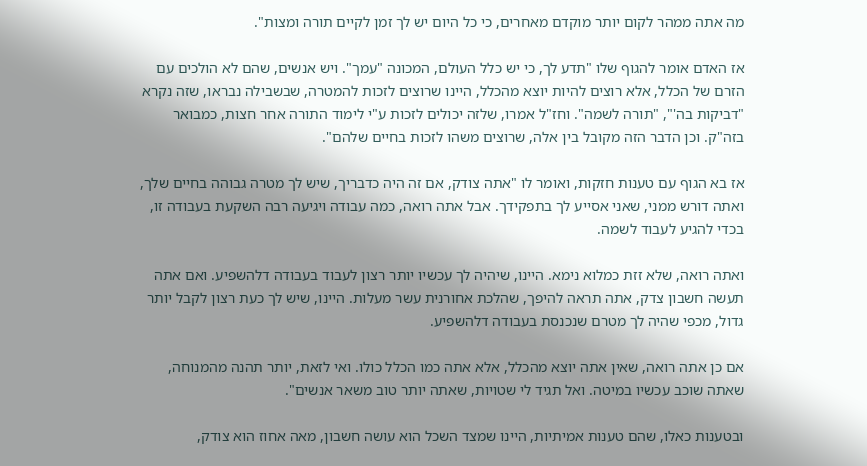מה אתה ממהר לקום יותר מוקדם מאחרים, כי כל היום יש לך זמן לקיים תורה ומצות".

אז האדם אומר להגוף שלו "תדע לך, כי יש כלל העולם, המכונה "עמך". ויש אנשים, שהם לא הולכים עם הזרם של הכלל, אלא רוצים להיות יוצא מהכלל, היינו שרוצים לזכות להמטרה, שבשבילה נבראו, שזה נקרא "דביקות בה'", "תורה לשמה". וחז"ל אמרו, שלזה יכולים לזכות ע"י לימוד התורה אחר חצות, כמבואר בזה"ק. וכן הדבר הזה מקובל בין אלה, שרוצים משהו לזכות בחיים שלהם".

אז בא הגוף עם טענות חזקות, ואומר לו "אתה צודק, אם זה היה כדבריך, שיש לך מטרה גבוהה בחיים שלך, ואתה דורש ממני, שאני אסייע לך בתפקידך. אבל אתה רואה, כמה עבודה ויגיעה רבה השקעת בעבודה זו, בכדי להגיע לעבוד לשמה.

ואתה רואה, שלא זזת כמלוא נימא. היינו, שיהיה לך עכשיו יותר רצון לעבוד בעבודה דלהשפיע. ואם אתה תעשה חשבון צדק, אתה תראה להיפך, שהלכת אחורנית עשר מעלות. היינו, שיש לך כעת רצון לקבל יותר גדול, מכפי שהיה לך מטרם שנכנסת בעבודה דלהשפיע.

אם כן אתה רואה, שאין אתה יוצא מהכלל, אלא אתה כמו הכלל כולו. ואי לזאת, יותר תהנה מהמנוחה, שאתה שוכב עכשיו במיטה. ואל תגיד לי שטויות, שאתה יותר טוב משאר אנשים".

ובטענות כאלו, שהם טענות אמיתיות, היינו שמצד השכל הוא עושה חשבון, מאה אחוז הוא צודק,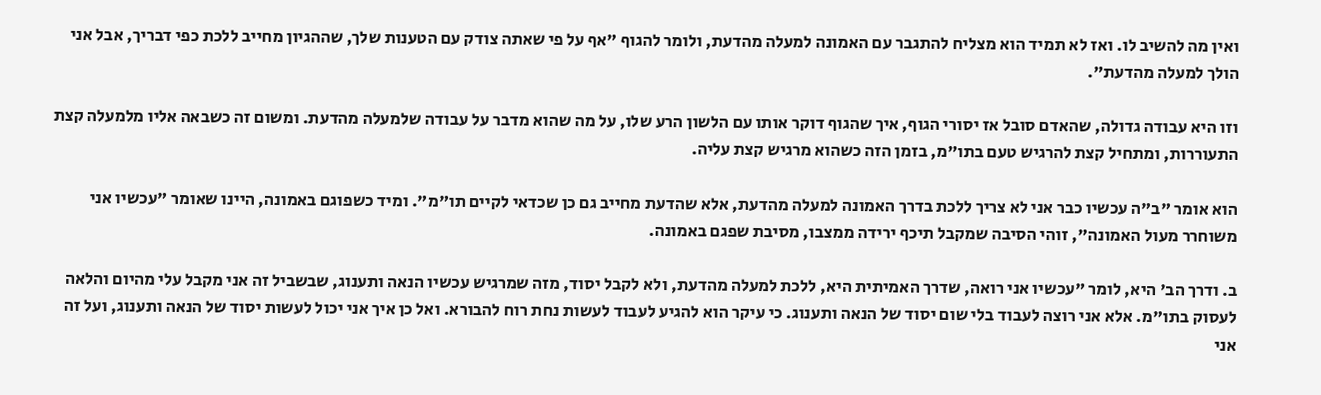ואין מה להשיב לו. ואז לא תמיד הוא מצליח להתגבר עם האמונה למעלה מהדעת, ולומר להגוף "אף על פי שאתה צודק עם הטענות שלך, שההגיון מחייב ללכת כפי דבריך, אבל אני הולך למעלה מהדעת".

וזו היא עבודה גדולה, שהאדם סובל אז יסורי הגוף, איך שהגוף דוקר אותו עם הלשון הרע שלו, על מה שהוא מדבר על עבודה שלמעלה מהדעת. ומשום זה כשבאה אליו מלמעלה קצת התעוררות, ומתחיל קצת להרגיש טעם בתו"מ, בזמן הזה כשהוא מרגיש קצת עליה.

הוא אומר "ב"ה עכשיו כבר אני לא צריך ללכת בדרך האמונה למעלה מהדעת, אלא שהדעת מחייב גם כן שכדאי לקיים תו"מ". ומיד כשפוגם באמונה, היינו שאומר "עכשיו אני משוחרר מעול האמונה", זוהי הסיבה שמקבל תיכף ירידה ממצבו, מסיבת שפגם באמונה.

ב. ודרך הב' היא, לומר "עכשיו אני רואה, שדרך האמיתית היא, ללכת למעלה מהדעת, ולא לקבל יסוד, מזה שמרגיש עכשיו הנאה ותענוג, שבשביל זה אני מקבל עלי מהיום והלאה לעסוק בתו"מ. אלא אני רוצה לעבוד בלי שום יסוד של הנאה ותענוג. כי עיקר הוא להגיע לעבוד לעשות נחת רוח להבורא. ואל כן איך אני יכול לעשות יסוד של הנאה ותענוג, ועל זה אני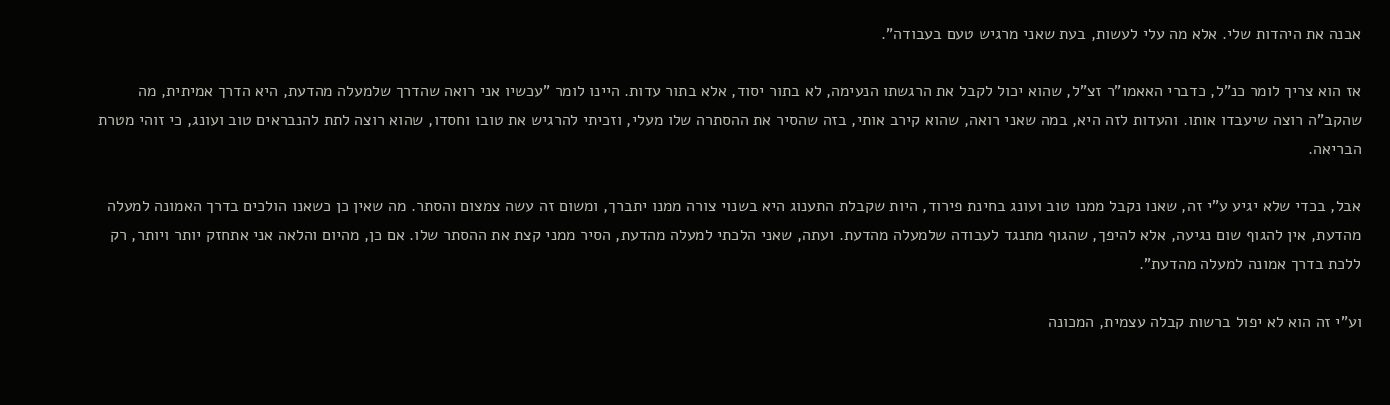אבנה את היהדות שלי. אלא מה עלי לעשות, בעת שאני מרגיש טעם בעבודה".

אז הוא צריך לומר כנ"ל, כדברי האאמו"ר זצ"ל, שהוא יכול לקבל את הרגשתו הנעימה, לא בתור יסוד, אלא בתור עדות. היינו לומר "עכשיו אני רואה שהדרך שלמעלה מהדעת, היא הדרך אמיתית, מה שהקב"ה רוצה שיעבדו אותו. והעדות לזה היא, במה שאני רואה, שהוא קירב אותי, בזה שהסיר את ההסתרה שלו מעלי, וזכיתי להרגיש את טובו וחסדו, שהוא רוצה לתת להנבראים טוב ועונג, כי זוהי מטרת הבריאה.

אבל, בכדי שלא יגיע ע"י זה, שאנו נקבל ממנו טוב ועונג בחינת פירוד, היות שקבלת התענוג היא בשנוי צורה ממנו יתברך, ומשום זה עשה צמצום והסתר. מה שאין כן כשאנו הולכים בדרך האמונה למעלה מהדעת, אין להגוף שום נגיעה, אלא להיפך, שהגוף מתנגד לעבודה שלמעלה מהדעת. ועתה, שאני הלכתי למעלה מהדעת, הסיר ממני קצת את ההסתר שלו. אם כן, מהיום והלאה אני אתחזק יותר ויותר, רק ללכת בדרך אמונה למעלה מהדעת".

וע"י זה הוא לא יפול ברשות קבלה עצמית, המכונה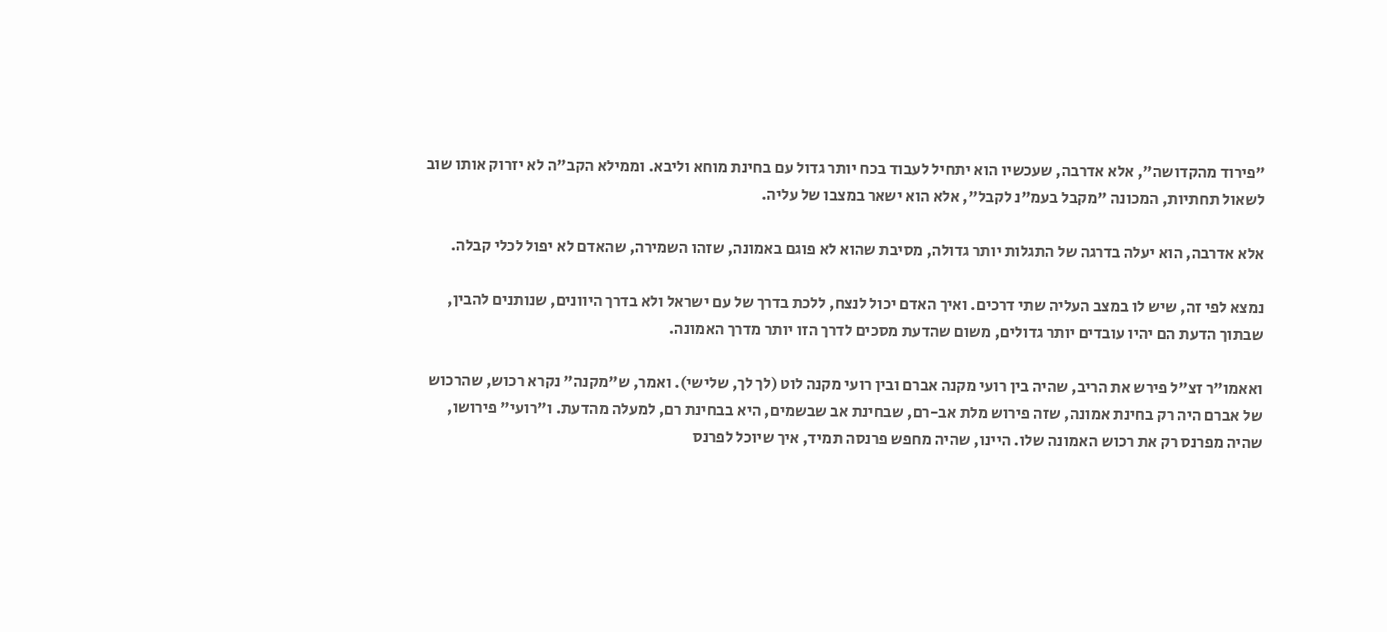"פירוד מהקדושה", אלא אדרבה, שעכשיו הוא יתחיל לעבוד בכח יותר גדול עם בחינת מוחא וליבא. וממילא הקב"ה לא יזרוק אותו שוב לשאול תחתיות, המכונה "מקבל בעמ"נ לקבל", אלא הוא ישאר במצבו של עליה.

אלא אדרבה, הוא יעלה בדרגה של התגלות יותר גדולה, מסיבת שהוא לא פוגם באמונה, שזהו השמירה, שהאדם לא יפול לכלי קבלה.

נמצא לפי זה, שיש לו במצב העליה שתי דרכים. ואיך האדם יכול לנצח, ללכת בדרך של עם ישראל ולא בדרך היוונים, שנותנים להבין, שבתוך הדעת הם יהיו עובדים יותר גדולים, משום שהדעת מסכים לדרך הזו יותר מדרך האמונה.

ואאמו"ר זצ"ל פירש את הריב, שהיה בין רועי מקנה אברם ובין רועי מקנה לוט (לך לך, שלישי). ואמר, ש"מקנה" נקרא רכוש, שהרכוש של אברם היה רק בחינת אמונה, שזה פירוש מלת אב-רם, שבחינת אב שבשמים, היא בבחינת רם, למעלה מהדעת. ו"רועי" פירושו, שהיה מפרנס רק את רכוש האמונה שלו. היינו, שהיה מחפש פרנסה תמיד, איך שיוכל לפרנס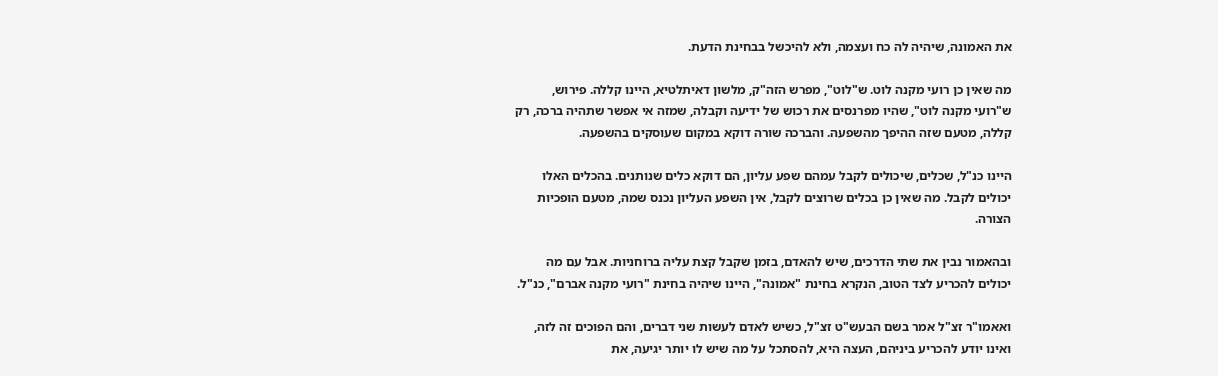את האמונה, שיהיה לה כח ועצמה, ולא להיכשל בבחינת הדעת.

מה שאין כן רועי מקנה לוט. ש"לוט", מפרש הזה"ק, מלשון דאיתלטיא, היינו קללה. פירוש, ש"רועי מקנה לוט", שהיו מפרנסים את רכוש של ידיעה וקבלה, שמזה אי אפשר שתהיה ברכה, רק קללה, מטעם שזה ההיפך מהשפעה. והברכה שורה דוקא במקום שעוסקים בהשפעה.

היינו כנ"ל, שכלים, שיכולים לקבל עמהם שפע עליון, הם דוקא כלים שנותנים. בהכלים האלו יכולים לקבל. מה שאין כן בכלים שרוצים לקבל, אין השפע העליון נכנס שמה, מטעם הופכיות הצורה.

ובהאמור נבין את שתי הדרכים, שיש להאדם, בזמן שקבל קצת עליה ברוחניות. אבל עם מה יכולים להכריע לצד הטוב, הנקרא בחינת "אמונה", היינו שיהיה בחינת "רועי מקנה אברם", כנ"ל.

ואאמו"ר זצ"ל אמר בשם הבעש"ט זצ"ל, כשיש לאדם לעשות שני דברים, והם הפוכים זה לזה, ואינו יודע להכריע ביניהם, העצה היא, להסתכל על מה שיש לו יותר יגיעה, את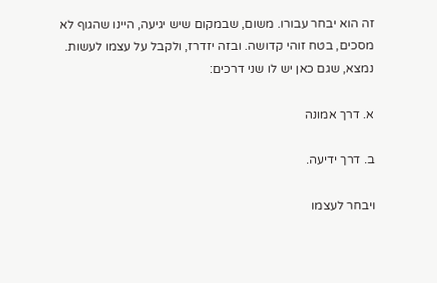זה הוא יבחר עבורו. משום, שבמקום שיש יגיעה, היינו שהגוף לא מסכים, בטח זוהי קדושה. ובזה יזדרז, ולקבל על עצמו לעשות. נמצא, שגם כאן יש לו שני דרכים:

א. דרך אמונה

ב. דרך ידיעה.

ויבחר לעצמו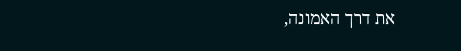את דרך האמונה,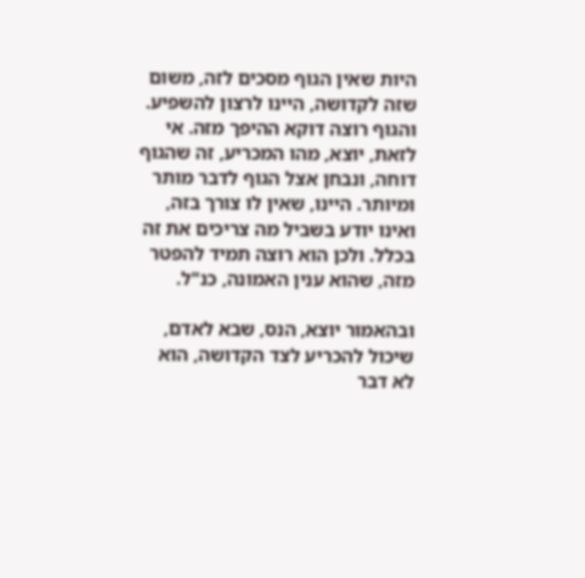היות שאין הגוף מסכים לזה, משום שזה לקדושה, היינו לרצון להשפיע. והגוף רוצה דוקא ההיפך מזה. אי לזאת, יוצא, מהו המכריע, זה שהגוף דוחה, ונבחן אצל הגוף לדבר מותר ומיותר. היינו, שאין לו צורך בזה, ואינו יודע בשביל מה צריכים את זה בכלל. ולכן הוא רוצה תמיד להפטר מזה, שהוא ענין האמונה, כנ"ל.

ובהאמור יוצא, הנס, שבא לאדם, שיכול להכריע לצד הקדושה, הוא לא דבר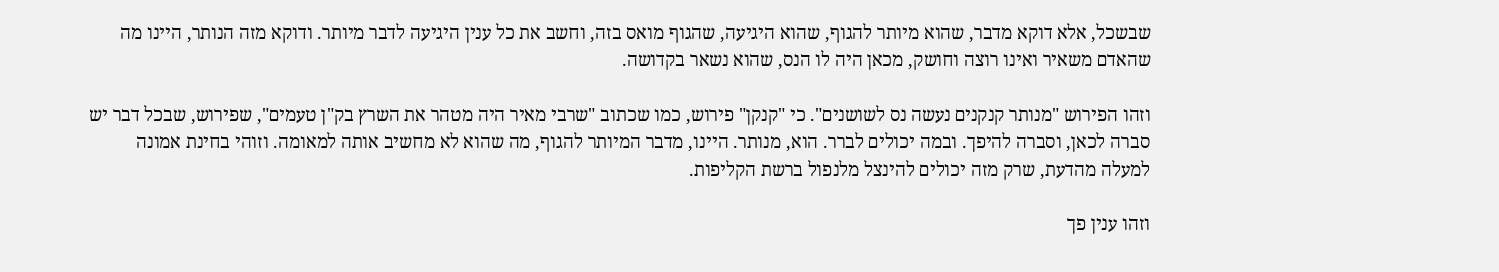שבשכל, אלא דוקא מדבר, שהוא מיותר להגוף, שהוא היגיעה, שהגוף מואס בזה, וחשב את כל ענין היגיעה לדבר מיותר. ודוקא מזה הנותר, היינו מה שהאדם משאיר ואינו רוצה וחושק, מכאן היה לו הנס, שהוא נשאר בקדושה.

וזהו הפירוש "מנותר קנקנים נעשה נס לשושנים". כי "קנקן" פירוש, כמו שכתוב "שרבי מאיר היה מטהר את השרץ בק"ן טעמים", שפירוש, שבכל דבר יש סברה לכאן, וסברה להיפך. ובמה יכולים לברר. הוא, מנותר. היינו, מדבר המיותר להגוף, מה שהוא לא מחשיב אותה למאומה. וזוהי בחינת אמונה למעלה מהדעת, שרק מזה יכולים להינצל מלנפול ברשת הקליפות.

וזהו ענין פך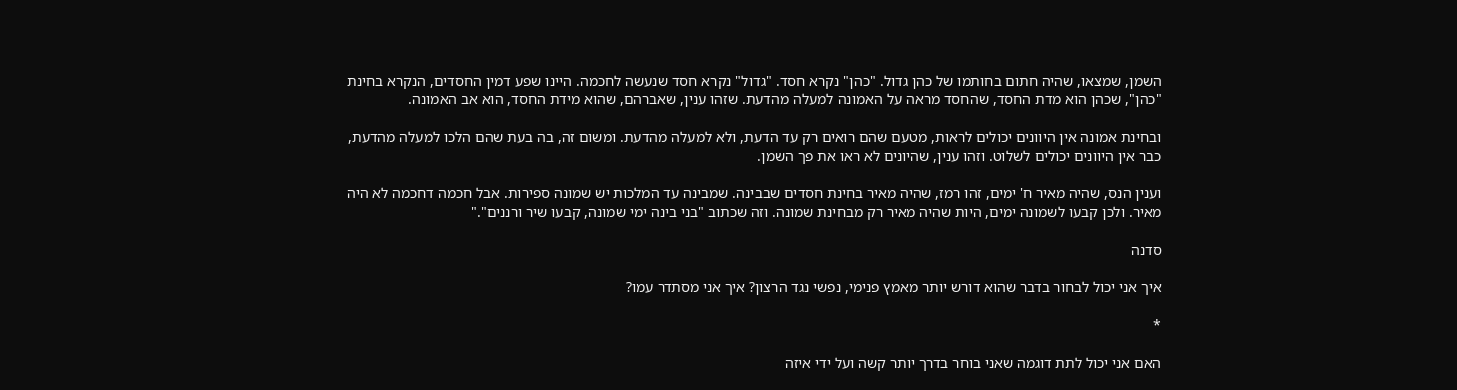השמן, שמצאו, שהיה חתום בחותמו של כהן גדול. "כהן" נקרא חסד. "גדול" נקרא חסד שנעשה לחכמה. היינו שפע דמין החסדים, הנקרא בחינת "כהן", שכהן הוא מדת החסד, שהחסד מראה על האמונה למעלה מהדעת. שזהו ענין, שאברהם, שהוא מידת החסד, הוא אב האמונה.

ובחינת אמונה אין היוונים יכולים לראות, מטעם שהם רואים רק עד הדעת, ולא למעלה מהדעת. ומשום זה, בה בעת שהם הלכו למעלה מהדעת, כבר אין היוונים יכולים לשלוט. וזהו ענין, שהיונים לא ראו את פך השמן.

וענין הנס, שהיה מאיר ח' ימים, זהו רמז, שהיה מאיר בחינת חסדים שבבינה. שמבינה עד המלכות יש שמונה ספירות. אבל חכמה דחכמה לא היה מאיר. ולכן קבעו לשמונה ימים, היות שהיה מאיר רק מבחינת שמונה. וזה שכתוב "בני בינה ימי שמונה, קבעו שיר ורננים"."

סדנה

איך אני יכול לבחור בדבר שהוא דורש יותר מאמץ פנימי, נפשי נגד הרצון? איך אני מסתדר עמו?

*

האם אני יכול לתת דוגמה שאני בוחר בדרך יותר קשה ועל ידי איזה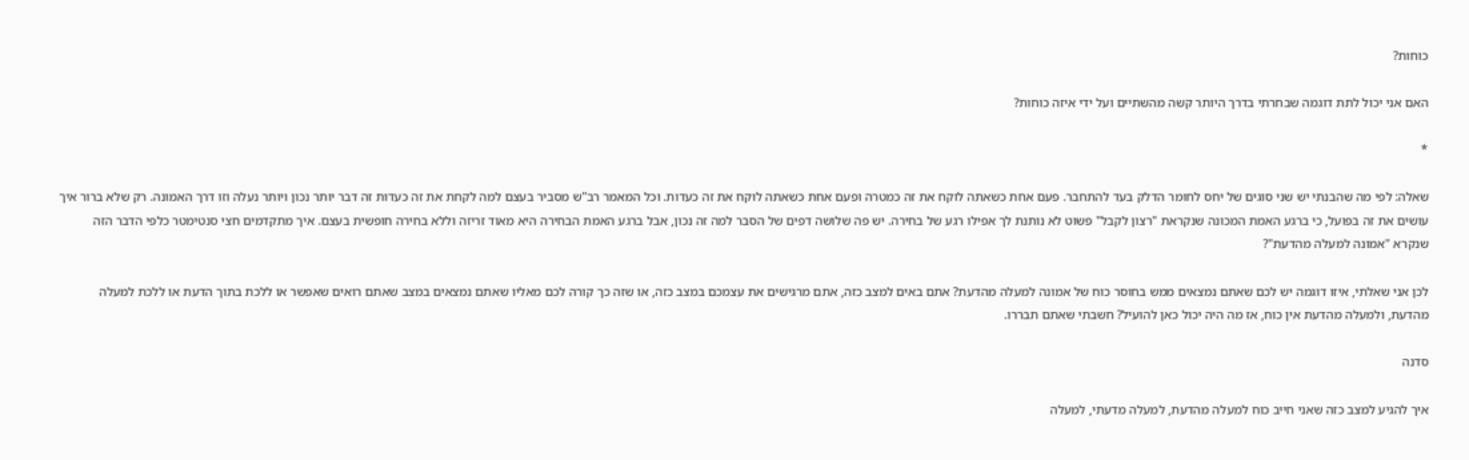כוחות?

האם אני יכול לתת דוגמה שבחרתי בדרך היותר קשה מהשתיים ועל ידי איזה כוחות?

*

שאלה: לפי מה שהבנתי יש שני סוגים של יחס לחומר הדלק בעד להתחבר. פעם אחת כשאתה לוקח את זה כמטרה ופעם אחת כשאתה לוקח את זה כעדות. וכל המאמר רב"ש מסביר בעצם למה לקחת את זה כעדות זה דבר יותר נכון ויותר נעלה וזו דרך האמונה. רק שלא ברור איך עושים את זה בפועל, כי ברגע האמת המכונה שנקראת "רצון לקבל" פשוט לא נותנת לך אפילו רגע של בחירה. יש פה שלושה דפים של הסבר למה זה נכון, אבל ברגע האמת הבחירה היא מאוד זריזה וללא בחירה חופשית בעצם. איך מתקדמים חצי סנטימטר כלפי הדבר הזה שנקרא "אמונה למעלה מהדעת"?

לכן אני שאלתי, איזו דוגמה יש לכם שאתם נמצאים ממש בחוסר כוח של אמונה למעלה מהדעת? אתם באים למצב כזה, אתם מרגישים את עצמכם במצב כזה, או שזה כך קורה לכם מאליו שאתם נמצאים במצב שאתם רואים שאפשר או ללכת בתוך הדעת או ללכת למעלה מהדעת, ולמעלה מהדעת אין כוח, אז מה היה יכול כאן להועיל? חשבתי שאתם תבררו.

סדנה

איך להגיע למצב כזה שאני חייב כוח למעלה מהדעת, למעלה מדעתי, למעלה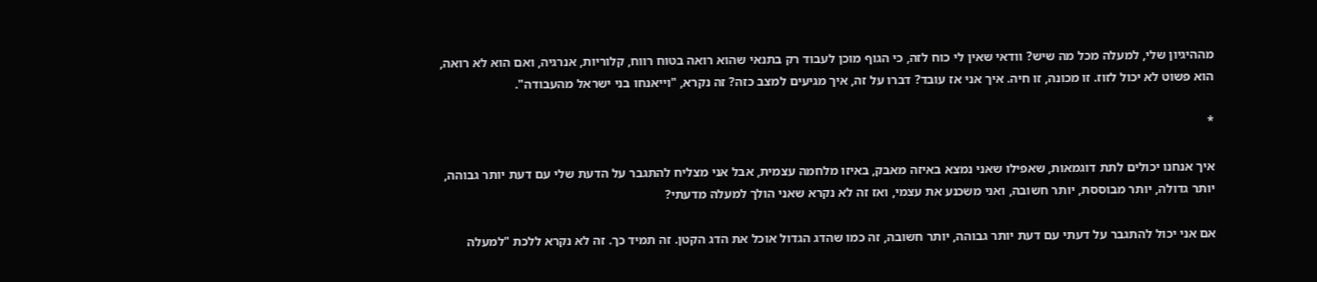מההיגיון שלי, למעלה מכל מה שיש? וודאי שאין לי כוח לזה, כי הגוף מוכן לעבוד רק בתנאי שהוא רואה בטוח רווח, קלוריות, אנרגיה, ואם הוא לא רואה, הוא פשוט לא יכול לזוז. זו מכונה, זו חיה. איך אני אז עובד? דברו על זה, איך מגיעים למצב כזה? זה נקרא, "וייאנחו בני ישראל מהעבודה".

*

איך אנחנו יכולים לתת דוגמאות, שאפילו שאני נמצא באיזה מאבק, באיזו מלחמה עצמית, אבל אני מצליח להתגבר על הדעת שלי עם דעת יותר גבוהה, יותר גדולה, יותר מבוססת, יותר חשובה, ואני משכנע את עצמי, ואז זה לא נקרא שאני הולך למעלה מדעתי?

אם אני יכול להתגבר על דעתי עם דעת יותר גבוהה, יותר חשובה, זה כמו שהדג הגדול אוכל את הדג הקטן. זה תמיד כך. זה לא נקרא ללכת "למעלה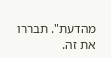מהדעת". תבררו את זה.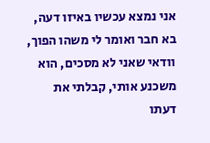אני נמצא עכשיו באיזו דעה, בא חבר ואומר לי משהו הפוך, וודאי שאני לא מסכים, הוא משכנע אותי, קבלתי את דעתו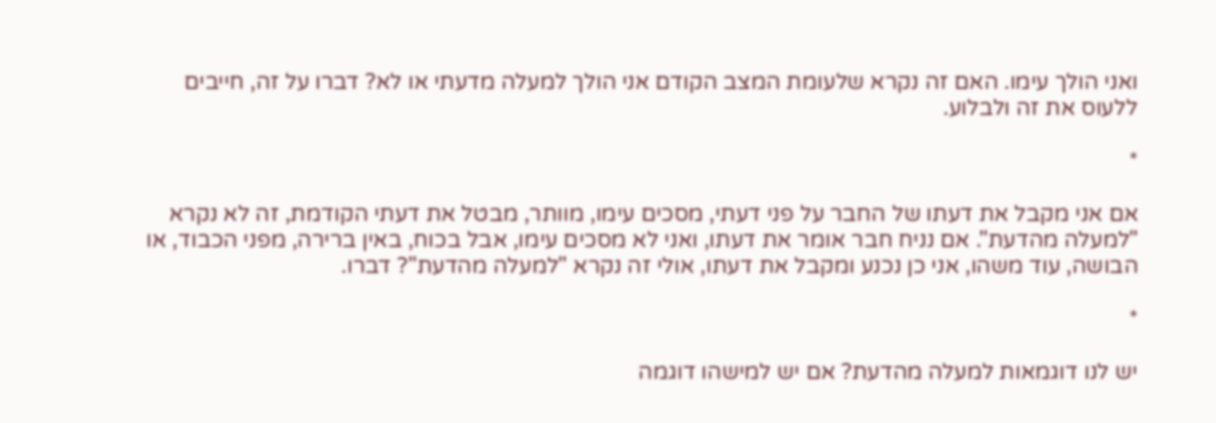ואני הולך עימו. האם זה נקרא שלעומת המצב הקודם אני הולך למעלה מדעתי או לא? דברו על זה, חייבים ללעוס את זה ולבלוע.

*

אם אני מקבל את דעתו של החבר על פני דעתי, מסכים עימו, מוותר, מבטל את דעתי הקודמת, זה לא נקרא "למעלה מהדעת". אם נניח חבר אומר את דעתו, ואני לא מסכים עימו, אבל בכוח, באין ברירה, מפני הכבוד, או הבושה, עוד משהו, אני כן נכנע ומקבל את דעתו, אולי זה נקרא "למעלה מהדעת"? דברו.

*

יש לנו דוגמאות למעלה מהדעת? אם יש למישהו דוגמה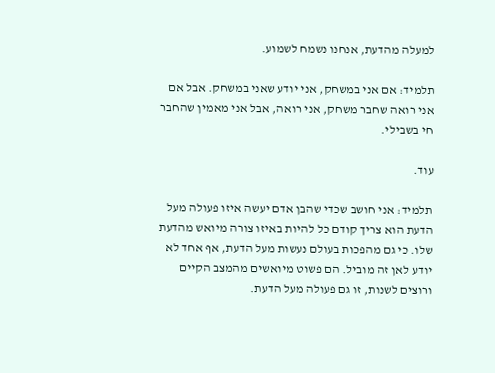למעלה מהדעת, אנחנו נשמח לשמוע.

תלמיד: אם אני במשחק, אני יודע שאני במשחק. אבל אם אני רואה שחבר משחק, אני רואה, אבל אני מאמין שהחבר חי בשבילי.

עוד.

תלמיד: אני חושב שכדי שהבן אדם יעשה איזו פעולה מעל הדעת הוא צריך קודם כל להיות באיזו צורה מיואש מהדעת שלו. כי גם מהפכות בעולם נעשות מעל הדעת, אף אחד לא יודע לאן זה מוביל. הם פשוט מיואשים מהמצב הקיים ורוצים לשנות, זו גם פעולה מעל הדעת.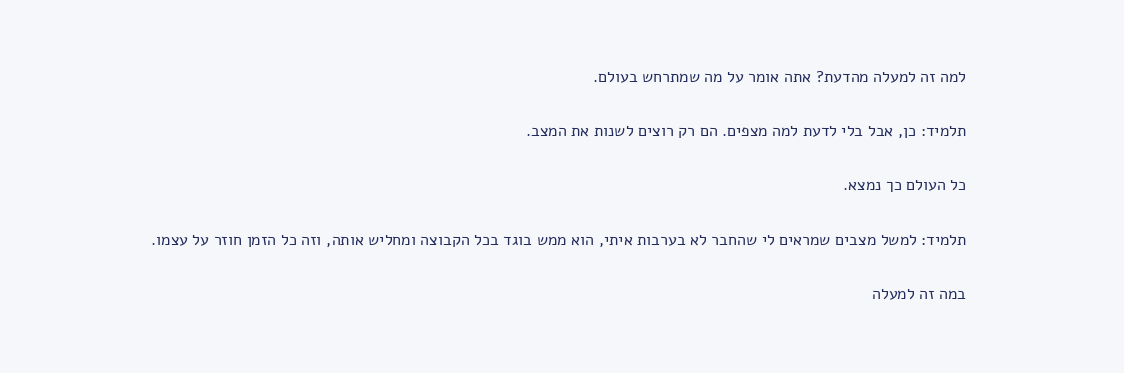למה זה למעלה מהדעת? אתה אומר על מה שמתרחש בעולם.

תלמיד: כן, אבל בלי לדעת למה מצפים. הם רק רוצים לשנות את המצב.

כל העולם כך נמצא.

תלמיד: למשל מצבים שמראים לי שהחבר לא בערבות איתי, הוא ממש בוגד בכל הקבוצה ומחליש אותה, וזה כל הזמן חוזר על עצמו.

במה זה למעלה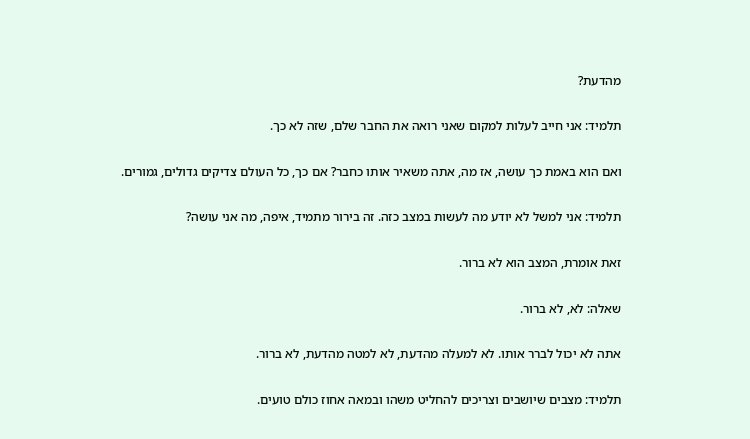מהדעת?

תלמיד: אני חייב לעלות למקום שאני רואה את החבר שלם, שזה לא כך.

ואם הוא באמת כך עושה, אז מה, אתה משאיר אותו כחבר? אם כך, כל העולם צדיקים גדולים, גמורים.

תלמיד: אני למשל לא יודע מה לעשות במצב כזה. זה בירור מתמיד, איפה, מה אני עושה?

זאת אומרת, המצב הוא לא ברור.

שאלה: לא, לא ברור.

אתה לא יכול לברר אותו. לא למעלה מהדעת, לא למטה מהדעת, לא ברור.

תלמיד: מצבים שיושבים וצריכים להחליט משהו ובמאה אחוז כולם טועים.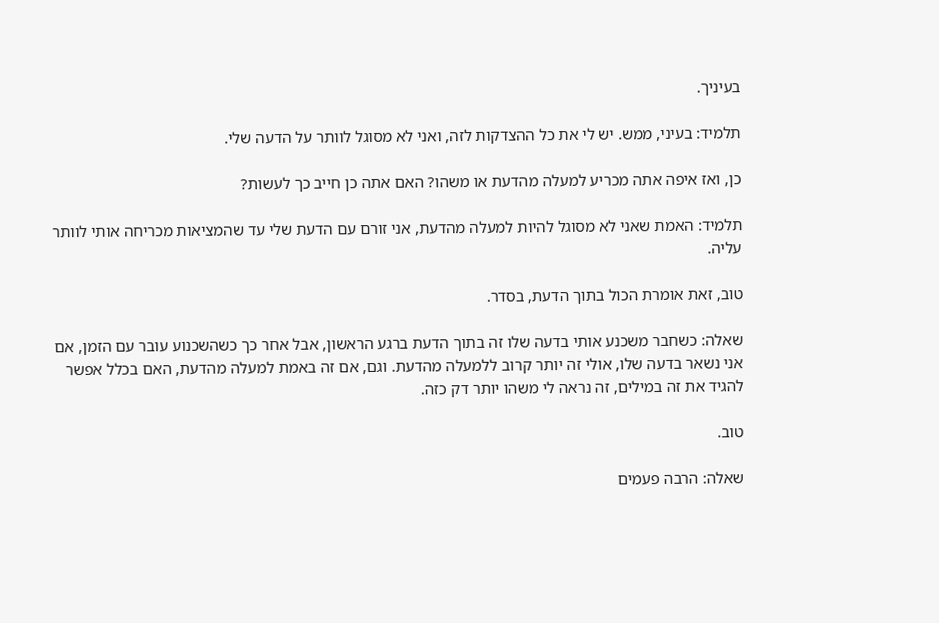בעיניך.

תלמיד: בעיני, ממש. יש לי את כל ההצדקות לזה, ואני לא מסוגל לוותר על הדעה שלי.

כן, ואז איפה אתה מכריע למעלה מהדעת או משהו? האם אתה כן חייב כך לעשות?

תלמיד: האמת שאני לא מסוגל להיות למעלה מהדעת, אני זורם עם הדעת שלי עד שהמציאות מכריחה אותי לוותר עליה.

טוב, זאת אומרת הכול בתוך הדעת, בסדר.

שאלה: כשחבר משכנע אותי בדעה שלו זה בתוך הדעת ברגע הראשון, אבל אחר כך כשהשכנוע עובר עם הזמן, אם אני נשאר בדעה שלו, אולי זה יותר קרוב ללמעלה מהדעת. וגם, אם זה באמת למעלה מהדעת, האם בכלל אפשר להגיד את זה במילים, זה נראה לי משהו יותר דק כזה.

טוב.

שאלה: הרבה פעמים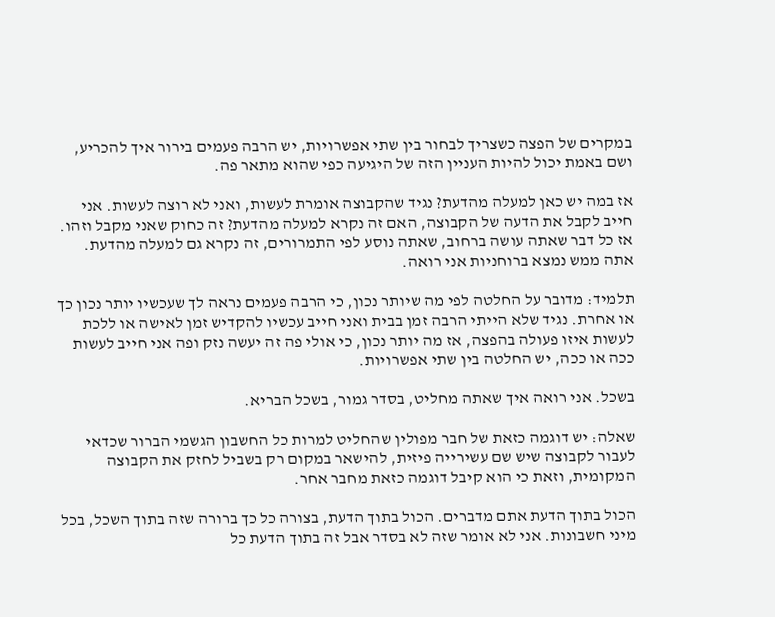במקרים של הפצה כשצריך לבחור בין שתי אפשרויות, יש הרבה פעמים בירור איך להכריע, ושם באמת יכול להיות העניין הזה של היגיעה כפי שהוא מתאר פה.

אז במה יש כאן למעלה מהדעת? נגיד שהקבוצה אומרת לעשות, ואני לא רוצה לעשות. אני חייב לקבל את הדעה של הקבוצה, האם זה נקרא למעלה מהדעת? זה כחוק שאני מקבל וזהו. אז כל דבר שאתה עושה ברחוב, שאתה נוסע לפי התמרורים, זה נקרא גם למעלה מהדעת. אתה ממש נמצא ברוחניות אני רואה.

תלמיד: מדובר על החלטה לפי מה שיותר נכון, כי הרבה פעמים נראה לך שעכשיו יותר נכון כך או אחרת. נגיד שלא הייתי הרבה זמן בבית ואני חייב עכשיו להקדיש זמן לאישה או ללכת לעשות איזו פעולה בהפצה, אז מה יותר נכון, כי אולי פה זה יעשה נזק ופה אני חייב לעשות ככה או ככה, יש החלטה בין שתי אפשרויות.

בשכל. אני רואה איך שאתה מחליט, בסדר גמור, בשכל הבריא.

שאלה: יש דוגמה כזאת של חבר מפולין שהחליט למרות כל החשבון הגשמי הברור שכדאי לעבור לקבוצה שיש שם עשירייה פיזית, להישאר במקום רק בשביל לחזק את הקבוצה המקומית, וזאת כי הוא קיבל דוגמה כזאת מחבר אחר.

הכול בתוך הדעת אתם מדברים. הכול בתוך הדעת, בצורה כל כך ברורה שזה בתוך השכל, בכל מיני חשבונות. אני לא אומר שזה לא בסדר אבל זה בתוך הדעת כל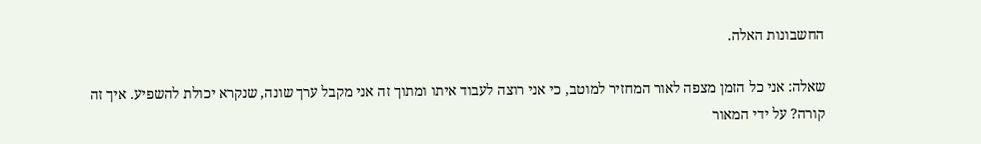החשבונות האלה.

שאלה: אני כל הזמן מצפה לאור המחזיר למוטב, כי אני רוצה לעבוד איתו ומתוך זה אני מקבל ערך שונה, שנקרא יכולת להשפיע. איך זה קורה? על ידי המאור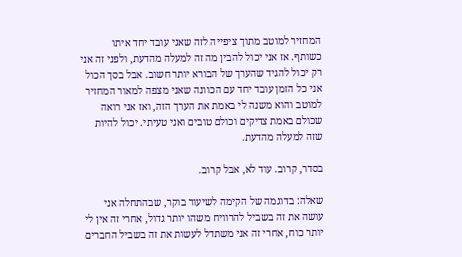המחזיר למוטב מתוך ציפייה לזה שאני עובד יחד איתו כשותף. אז אני יכול להבין מה זה למעלה מהדעת, ולפני זה אני רק יכול להגיד שהערך של הבורא יותר חשוב. אבל בסך הכול אני כל הזמן עובד יחד עם הכוונה שאני מצפה למאור המחזיר למוטב והוא משנה לי באמת את הערך הזה, ואז אני רואה שכולם באמת צדיקים וכולם טובים ואני טעיתי. יכול להיות שזה למעלה מהדעת.

בסדר, קרוב. עוד לא, אבל קרוב.

שאלה: בדוגמה של הקימה לשיעור בוקר, שבהתחלה אני עושה את זה בשביל להרוויח משהו יותר גדול, אחרי זה אין לי יותר כוח, אחרי זה אני משתדל לעשות את זה בשביל החברים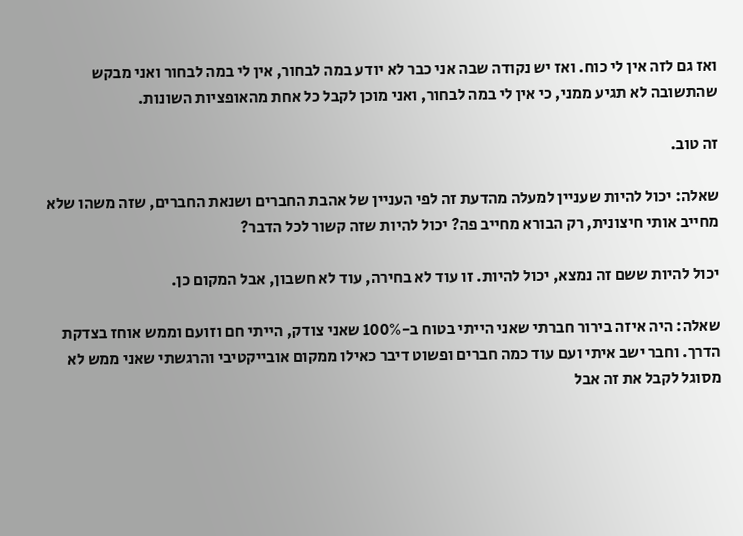ואז גם לזה אין לי כוח. ואז יש נקודה שבה אני כבר לא יודע במה לבחור, אין לי במה לבחור ואני מבקש שהתשובה לא תגיע ממני, כי אין לי במה לבחור, ואני מוכן לקבל כל אחת מהאופציות השונות.

זה טוב.

שאלה: יכול להיות שעניין למעלה מהדעת זה לפי העניין של אהבת החברים ושנאת החברים, שזה משהו שלא מחייב אותי חיצונית, רק הבורא מחייב פה? יכול להיות שזה קשור לכל הדבר?

יכול להיות ששם זה נמצא, יכול להיות. זו עוד לא בחירה, עוד לא חשבון, אבל המקום כן.

שאלה: היה איזה בירור חברתי שאני הייתי בטוח ב-100% שאני צודק, הייתי חם וזועם וממש אוחז בצדקת הדרך. וחבר ישב איתי ועם עוד כמה חברים ופשוט דיבר כאילו ממקום אובייקטיבי והרגשתי שאני ממש לא מסוגל לקבל את זה אבל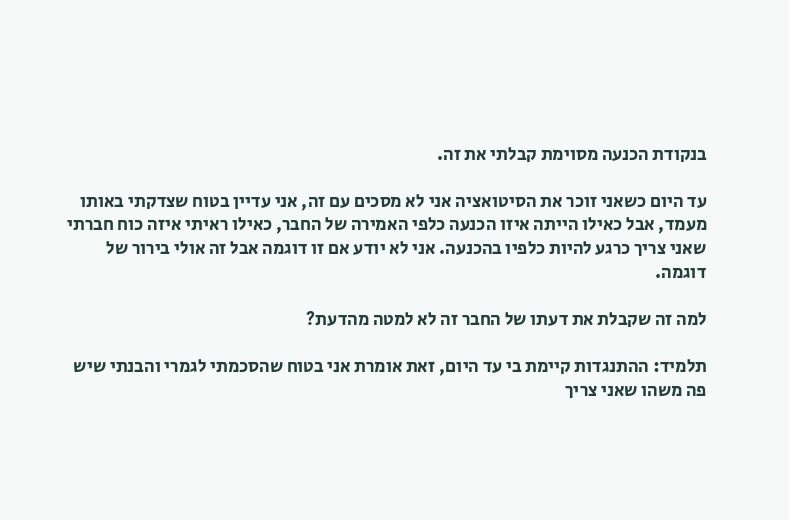בנקודת הכנעה מסוימת קבלתי את זה.

עד היום כשאני זוכר את הסיטואציה אני לא מסכים עם זה, אני עדיין בטוח שצדקתי באותו מעמד, אבל כאילו הייתה איזו הכנעה כלפי האמירה של החבר, כאילו ראיתי איזה כוח חברתי שאני צריך כרגע להיות כלפיו בהכנעה. אני לא יודע אם זו דוגמה אבל זה אולי בירור של דוגמה.

למה זה שקבלת את דעתו של החבר זה לא למטה מהדעת?

תלמיד: ההתנגדות קיימת בי עד היום, זאת אומרת אני בטוח שהסכמתי לגמרי והבנתי שיש פה משהו שאני צריך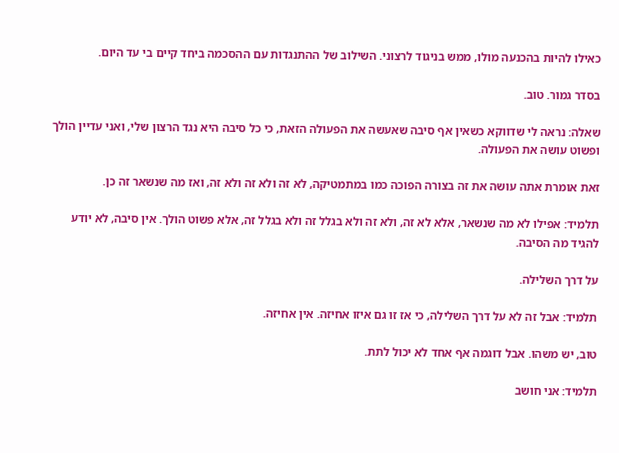כאילו להיות בהכנעה מולו, ממש בניגוד לרצוני. השילוב של ההתנגדות עם ההסכמה ביחד קיים בי עד היום.

בסדר גמור. טוב.

שאלה: נראה לי שדווקא כשאין אף סיבה שאעשה את הפעולה הזאת, כי כל סיבה היא נגד הרצון שלי, ואני עדיין הולך ופשוט עושה את הפעולה.

זאת אומרת אתה עושה את זה בצורה הפוכה כמו במתמטיקה, לא זה ולא זה ולא זה, ואז מה שנשאר זה כן.

תלמיד: אפילו לא מה שנשאר, אלא לא זה, ולא זה ולא בגלל זה ולא בגלל זה, אלא פשוט הולך. אין סיבה, לא יודע להגיד מה הסיבה.

על דרך השלילה.

תלמיד: אבל זה לא על דרך השלילה, כי אז זו גם איזו אחיזה. אין אחיזה.

טוב, יש משהו. אבל דוגמה אף אחד לא יכול לתת.

תלמיד: אני חושב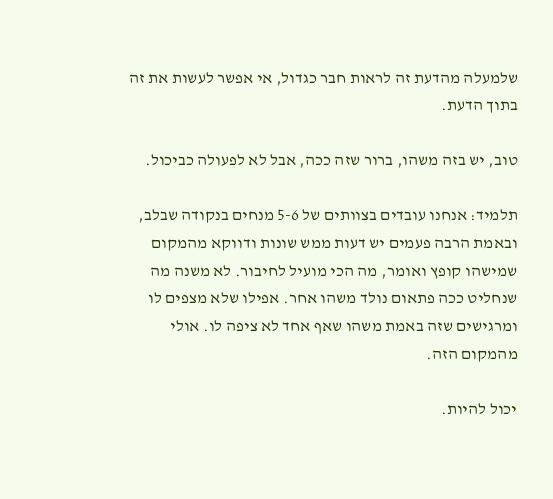שלמעלה מהדעת זה לראות חבר כגדול, אי אפשר לעשות את זה בתוך הדעת.

טוב, יש בזה משהו, ברור שזה ככה, אבל לא לפעולה כביכול.

תלמיד: אנחנו עובדים בצוותים של 5-6 מנחים בנקודה שבלב, ובאמת הרבה פעמים יש דעות ממש שונות ודווקא מהמקום שמישהו קופץ ואומר, מה הכי מועיל לחיבור. לא משנה מה שנחליט ככה פתאום נולד משהו אחר. אפילו שלא מצפים לו ומרגישים שזה באמת משהו שאף אחד לא ציפה לו. אולי מהמקום הזה.

יכול להיות.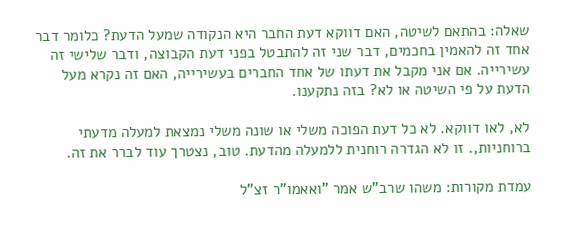שאלה: בהתאם לשיטה, האם דווקא דעת החבר היא הנקודה שמעל הדעת? כלומר דבר אחד זה להאמין בחכמים, דבר שני זה להתבטל בפני דעת הקבוצה, ודבר שלישי זה עשירייה. אם אני מקבל את דעתו של אחד החברים בעשירייה, האם זה נקרא מעל הדעת על פי השיטה או לא? בזה נתקענו.

לא, לאו דווקא. לא כל דעת הפוכה משלי או שונה משלי נמצאת למעלה מדעתי ברוחניות,. זו לא הגדרה רוחנית ללמעלה מהדעת. טוב, נצטרך עוד לברר את זה.

עמדת מקורות: משהו שרב"ש אמר "ואאמו"ר זצ"ל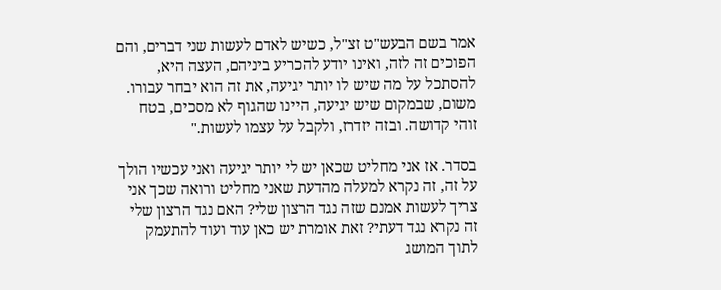אמר בשם הבעש"ט זצ"ל, כשיש לאדם לעשות שני דברים, והם הפוכים זה לזה, ואינו יודע להכריע ביניהם, העצה היא, להסתכל על מה שיש לו יותר יגיעה, את זה הוא יבחר עבורו. משום, שבמקום שיש יגיעה, היינו שהגוף לא מסכים, בטח זוהי קדושה. ובזה יזדרז, ולקבל על עצמו לעשות."

בסדר. אז אני מחליט שכאן יש לי יותר יגיעה ואני עכשיו הולך על זה, זה נקרא למעלה מהדעת שאני מחליט ורואה שכך אני צריך לעשות אמנם שזה נגד הרצון שלי? האם נגד הרצון שלי זה נקרא נגד דעתי? זאת אומרת יש כאן עוד ועוד להתעמק לתוך המושג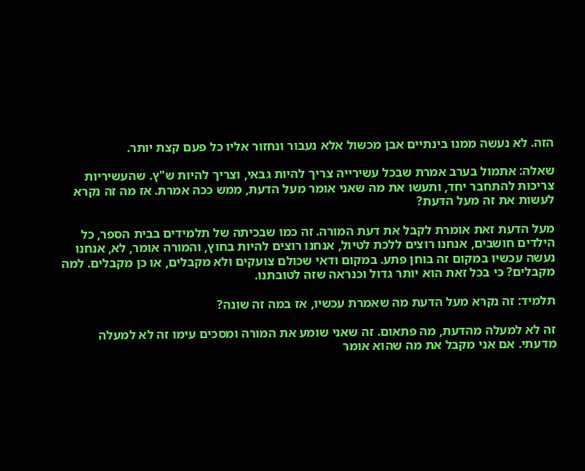הזה. לא נעשה ממנו בינתיים אבן מכשול אלא נעבור ונחזור אליו כל פעם קצת יותר.

שאלה: אתמול בערב אמרת שבכל עשירייה צריך להיות גבאי, וצריך להיות ש"ץ. שהעשיריות צריכות להתחבר יחד, ותעשו את מה שאני אומר מעל הדעת, ממש ככה אמרת. אז מה זה נקרא לעשות את זה מעל הדעת?

מעל הדעת זאת אומרת לקבל את דעת המורה. זה כמו שבכיתה של תלמידים בבית הספר, כל הילדים חושבים, אנחנו רוצים ללכת לטיול, אנחנו רוצים להיות בחוץ, והמורה אומר, לא, אנחנו נעשה עכשיו במקום זה בוחן פתע. במקום ודאי שכולם צועקים ולא מקבלים, או כן מקבלים. למה מקבלים? כי בכל זאת הוא יותר גדול וכנראה שזה לטובתנו.

תלמיד: זה נקרא מעל הדעת מה שאמרת עכשיו, אז במה זה שונה?

זה לא למעלה מהדעת, מה פתאום. זה שאני שומע את המורה ומסכים עימו זה לא למעלה מדעתי. אם אני מקבל את מה שהוא אומר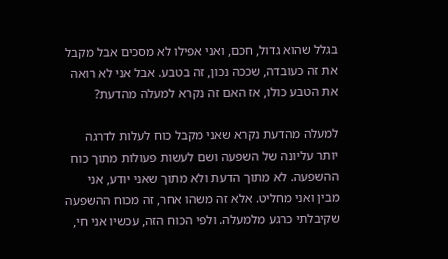בגלל שהוא גדול, חכם, ואני אפילו לא מסכים אבל מקבל את זה כעובדה, שככה נכון, זה בטבע. אבל אני לא רואה את הטבע כולו, אז האם זה נקרא למעלה מהדעת?

למעלה מהדעת נקרא שאני מקבל כוח לעלות לדרגה יותר עליונה של השפעה ושם לעשות פעולות מתוך כוח ההשפעה. לא מתוך הדעת ולא מתוך שאני יודע, אני מבין ואני מחליט. אלא זה משהו אחר, זה מכוח ההשפעה שקיבלתי כרגע מלמעלה. ולפי הכוח הזה, עכשיו אני חי,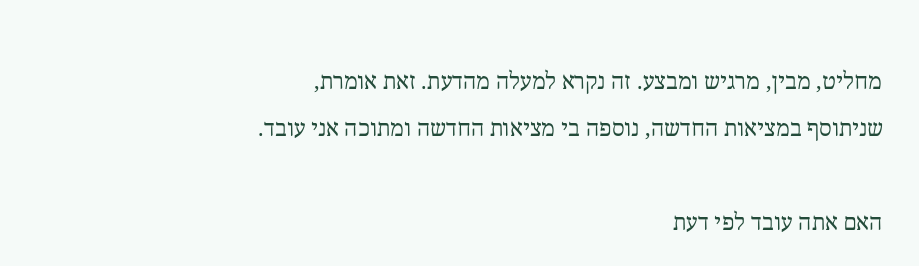מחליט, מבין, מרגיש ומבצע. זה נקרא למעלה מהדעת. זאת אומרת, שניתוסף במציאות החדשה, נוספה בי מציאות החדשה ומתוכה אני עובד.

האם אתה עובד לפי דעת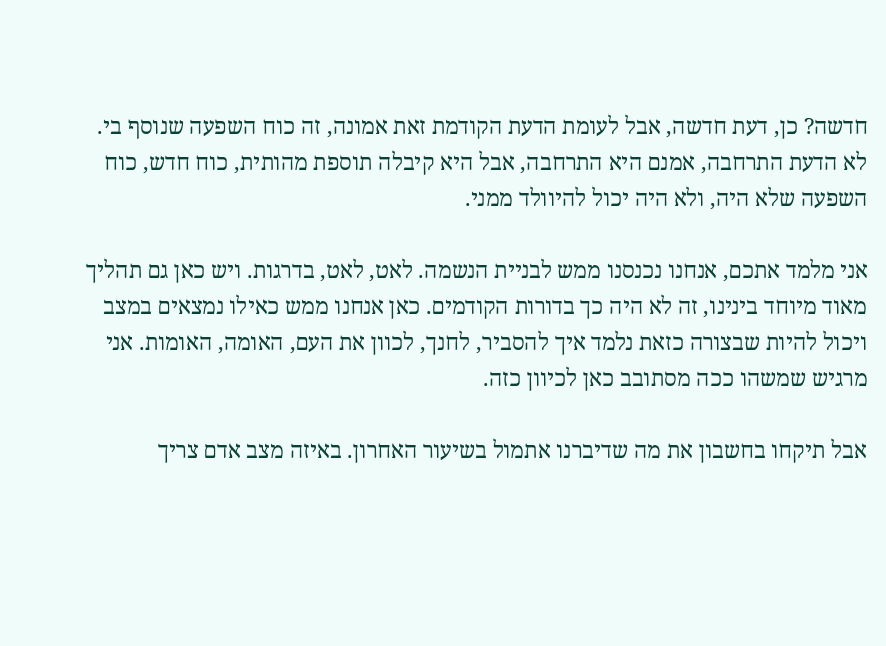חדשה? כן, דעת חדשה, אבל לעומת הדעת הקודמת זאת אמונה, זה כוח השפעה שנוסף בי. לא הדעת התרחבה, אמנם היא התרחבה, אבל היא קיבלה תוספת מהותית, כוח חדש, כוח השפעה שלא היה, ולא היה יכול להיוולד ממני.

אני מלמד אתכם, אנחנו נכנסנו ממש לבניית הנשמה. לאט, לאט, בדרגות. ויש כאן גם תהליך מאוד מיוחד בינינו, זה לא היה כך בדורות הקודמים. כאן אנחנו ממש כאילו נמצאים במצב ויכול להיות שבצורה כזאת נלמד איך להסביר, לחנך, לכוון את העם, האומה, האומות. אני מרגיש שמשהו ככה מסתובב כאן לכיוון כזה.

אבל תיקחו בחשבון את מה שדיברנו אתמול בשיעור האחרון. באיזה מצב אדם צריך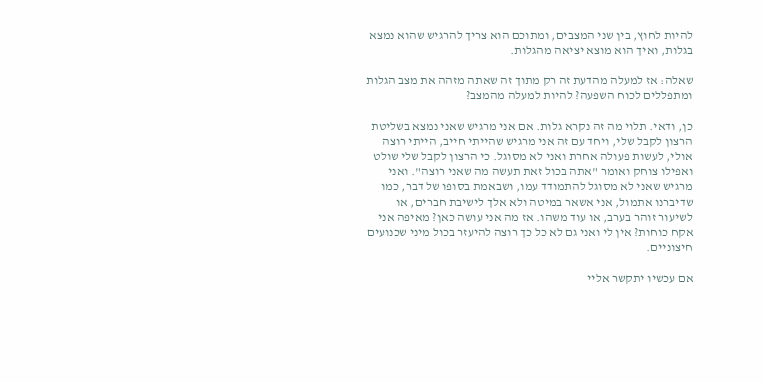להיות לחוץ, בין שני המצבים, ומתוכם הוא צריך להרגיש שהוא נמצא בגלות, ואיך הוא מוצא יציאה מהגלות.

שאלה: אז למעלה מהדעת זה רק מתוך זה שאתה מזהה את מצב הגלות ומתפללים לכוח השפעה? להיות למעלה מהמצב?

כן, ודאי. תלוי מה זה נקרא גלות. אם אני מרגיש שאני נמצא בשליטת הרצון לקבל שלי, ויחד עם זה אני מרגיש שהייתי חייב, הייתי רוצה אולי, לעשות פעולה אחרת ואני לא מסוגל. כי הרצון לקבל שלי שולט ואפילו צוחק ואומר "אתה בכול זאת תעשה מה שאני רוצה". ואני מרגיש שאני לא מסוגל להתמודד עמו, ושבאמת בסופו של דבר, כמו שדיברנו אתמול, אני אשאר במיטה ולא אלך לישיבת חברים, או לשיעור זוהר בערב, או עוד משהו. אז מה אני עושה כאן? מאיפה אני אקח כוחות? אין לי ואני גם לא כל כך רוצה להיעזר בכול מיני שכנועים חיצוניים.

אם עכשיו יתקשר אליי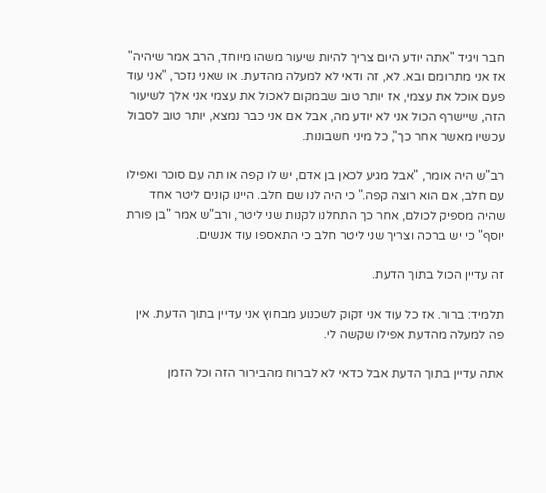חבר ויגיד "אתה יודע היום צריך להיות שיעור משהו מיוחד, הרב אמר שיהיה" אז אני מתרומם ובא. לא, זה ודאי לא למעלה מהדעת. או שאני נזכר, "אני עוד פעם אוכל את עצמי, אז יותר טוב שבמקום לאכול את עצמי אני אלך לשיעור הזה, שיישרף הכול אני לא יודע מה, אבל אם אני כבר נמצא, יותר טוב לסבול עכשיו מאשר אחר כך", כל מיני חשבונות.

רב"ש היה אומר, "אבל מגיע לכאן בן אדם, יש לו קפה או תה עם סוכר ואפילו עם חלב, אם הוא רוצה קפה." כי היה לנו שם חלב. היינו קונים ליטר אחד שהיה מספיק לכולם, אחר כך התחלנו לקנות שני ליטר, ורב"ש אמר "בן פורת יוסף" כי יש ברכה וצריך שני ליטר חלב כי התאספו עוד אנשים.

זה עדיין הכול בתוך הדעת.

תלמיד: ברור. אז כל עוד אני זקוק לשכנוע מבחוץ אני עדיין בתוך הדעת. אין פה למעלה מהדעת אפילו שקשה לי.

אתה עדיין בתוך הדעת אבל כדאי לא לברוח מהבירור הזה וכל הזמן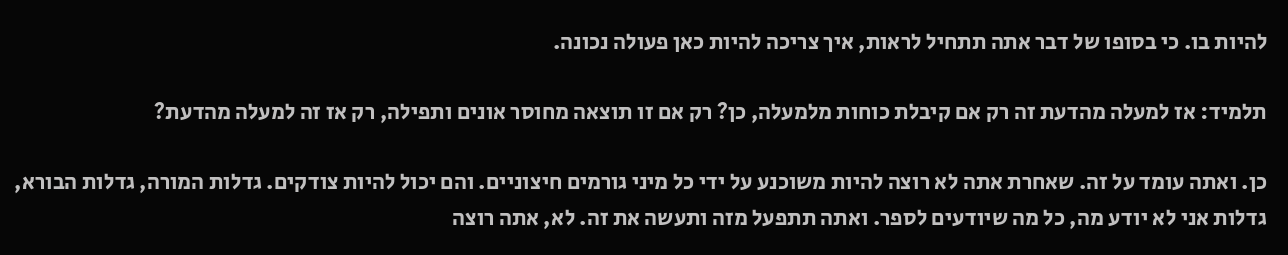להיות בו. כי בסופו של דבר אתה תתחיל לראות, איך צריכה להיות כאן פעולה נכונה.

תלמיד: אז למעלה מהדעת זה רק אם קיבלת כוחות מלמעלה, כן? רק אם זו תוצאה מחוסר אונים ותפילה, רק אז זה למעלה מהדעת?

כן. ואתה עומד על זה. שאחרת אתה לא רוצה להיות משוכנע על ידי כל מיני גורמים חיצוניים. והם יכול להיות צודקים. גדלות המורה, גדלות הבורא, גדלות אני לא יודע מה, כל מה שיודעים לספר. ואתה תתפעל מזה ותעשה את זה. לא, אתה רוצה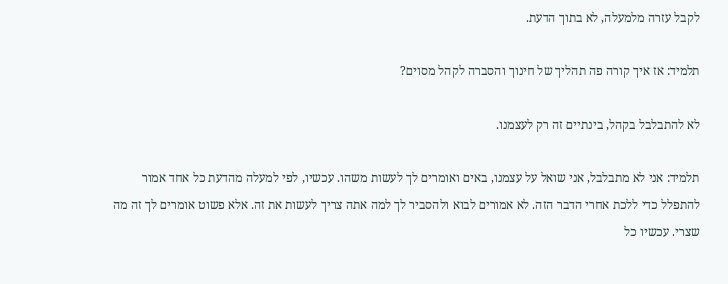לקבל עזרה מלמעלה, לא בתוך הדעת.

תלמיד: אז איך קורה פה תהליך של חינוך והסברה לקהל מסוים?

לא להתבלבל בקהל, בינתיים זה רק לעצמנו.

תלמיד: אני לא מתבלבל, אני שואל על עצמנו, באים ואומרים לך לעשות משהו. עכשיו, לפי למעלה מהדעת כל אחד אמור להתפלל כדי ללכת אחרי הדבר הזה. לא אמורים לבוא ולהסביר לך למה אתה צריך לעשות את זה. אלא פשוט אומרים לך זה מה שצרי. עכשיו כל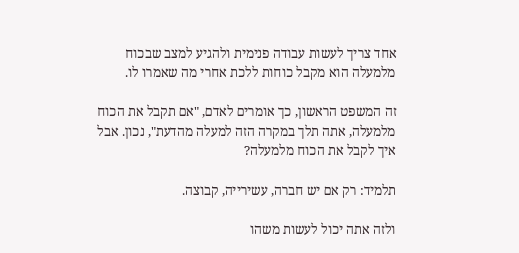אחד צריך לעשות עבודה פנימית ולהגיע למצב שבכוח מלמעלה הוא מקבל כוחות ללכת אחרי מה שאמרו לו.

זה המשפט הראשון, כך אומרים לאדם, "אם תקבל את הכוח מלמעלה, אתה תלך במקרה הזה למעלה מהדעת", נכון. אבל איך לקבל את הכוח מלמעלה?

תלמיד: רק אם יש חברה, עשירייה, קבוצה.

ולזה אתה יכול לעשות משהו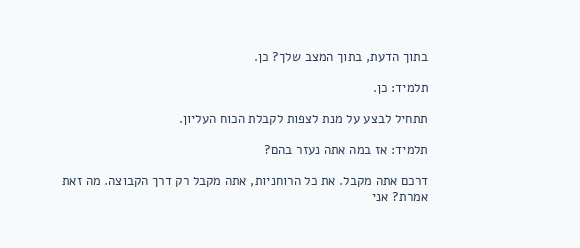בתוך הדעת, בתוך המצב שלך? כן.

תלמיד: כן.

תתחיל לבצע על מנת לצפות לקבלת הכוח העליון.

תלמיד: אז במה אתה נעזר בהם?

דרכם אתה מקבל. את כל הרוחניות, אתה מקבל רק דרך הקבוצה. מה זאת אמרת? אני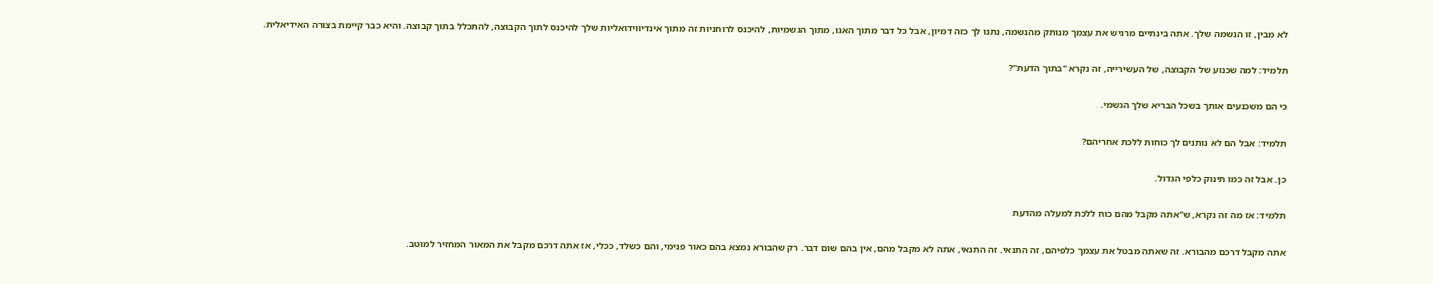לא מבין, זו הנשמה שלך. אתה בינתיים מרגיש את עצמך מנותק מהנשמה, נתנו לך כזה דמיון, אבל כל דבר מתוך האגו, מתוך הגשמיות, להיכנס לרוחניות זה מתוך אינדיווידואליות שלך להיכנס לתוך הקבוצה, להתכלל בתוך קבוצה. והיא כבר קיימת בצורה האידיאלית.

תלמיד: למה שכנוע של הקבוצה, של העשירייה, זה נקרא "בתוך הדעת"?

כי הם משכנעים אותך בשכל הבריא שלך הגשמי.

תלמיד: אבל הם לא נותנים לך כוחות ללכת אחריהם?

כן. אבל זה כמו תינוק כלפי הגדול.

תלמיד: אז מה זה נקרא, ש"אתה מקבל מהם כוח ללכת למעלה מהדעת

אתה מקבל דרכם מהבורא. זה שאתה מבטל את עצמך כלפיהם, זה התנאי. זה התנאי, אתה לא מקבל מהם, אין בהם שום דבר. רק שהבורא נמצא בהם כאור פנימי, והם כשלד, ככלי, אז אתה דרכם מקבל את המאור המחזיר למוטב.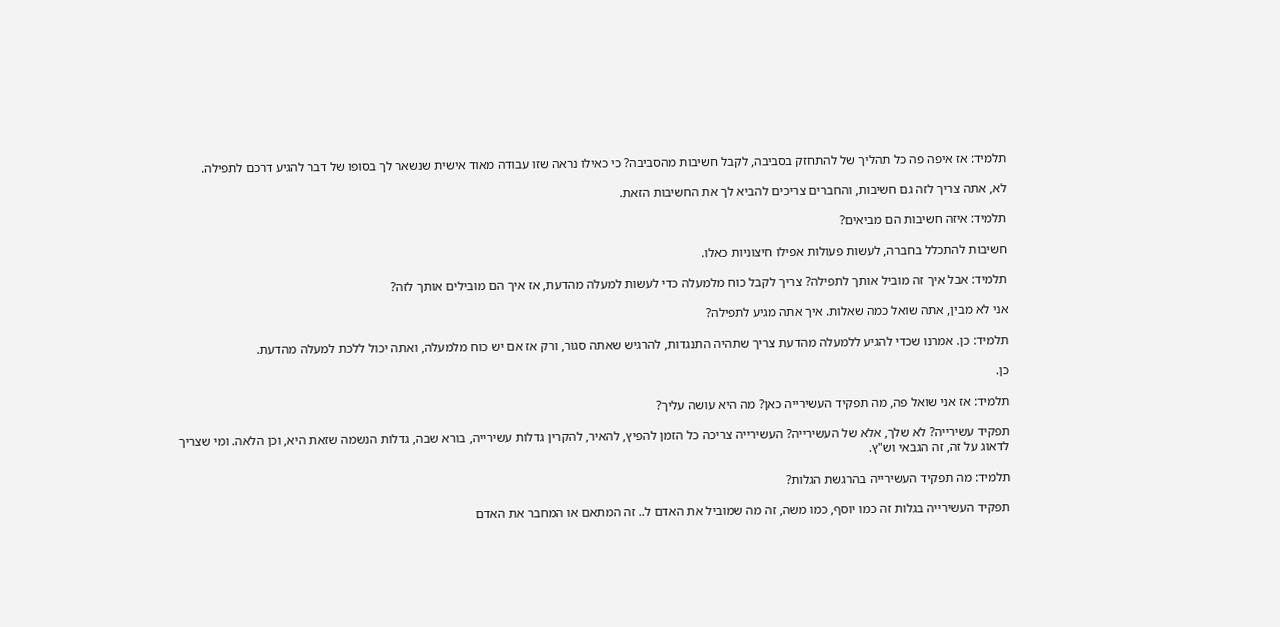תלמיד: אז איפה פה כל תהליך של להתחזק בסביבה, לקבל חשיבות מהסביבה? כי כאילו נראה שזו עבודה מאוד אישית שנשאר לך בסופו של דבר להגיע דרכם לתפילה.

לא, אתה צריך לזה גם חשיבות, והחברים צריכים להביא לך את החשיבות הזאת.

תלמיד: איזה חשיבות הם מביאים?

חשיבות להתכלל בחברה, לעשות פעולות אפילו חיצוניות כאלו.

תלמיד: אבל איך זה מוביל אותך לתפילה? צריך לקבל כוח מלמעלה כדי לעשות למעלה מהדעת, אז איך הם מובילים אותך לזה?

אני לא מבין, אתה שואל כמה שאלות. איך אתה מגיע לתפילה?

תלמיד: כן. אמרנו שכדי להגיע ללמעלה מהדעת צריך שתהיה התנגדות, להרגיש שאתה סגור, ורק אז אם יש כוח מלמעלה, ואתה יכול ללכת למעלה מהדעת.

כן.

תלמיד: אז אני שואל פה, מה תפקיד העשירייה כאן? מה היא עושה עליך?

תפקיד עשירייה? לא שלך, אלא של העשירייה? העשירייה צריכה כל הזמן להפיץ, להאיר, להקרין גדלות עשירייה, בורא שבה, גדלות הנשמה שזאת היא, וכן הלאה. ומי שצריך לדאוג על זה, זה הגבאי וש"ץ.

תלמיד: מה תפקיד העשירייה בהרגשת הגלות?

תפקיד העשירייה בגלות זה כמו יוסף, כמו משה, זה מה שמוביל את האדם ל.. זה המתאם או המחבר את האדם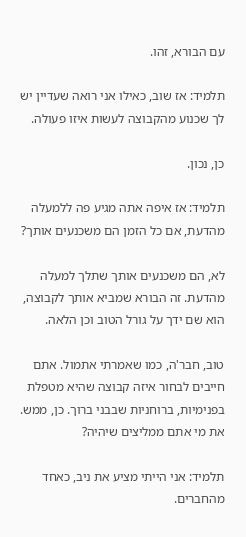עם הבורא, זהו.

תלמיד: אז שוב, כאילו אני רואה שעדיין יש לך שכנוע מהקבוצה לעשות איזו פעולה.

כן, נכון.

תלמיד: אז איפה אתה מגיע פה ללמעלה מהדעת, אם כל הזמן הם משכנעים אותך?

לא, הם משכנעים אותך שתלך למעלה מהדעת. זה הבורא שמביא אותך לקבוצה, הוא שם ידך על גורל הטוב וכן הלאה.

טוב, חבר'ה, כמו שאמרתי אתמול. אתם חייבים לבחור איזה קבוצה שהיא מטפלת בפנימיות, ברוחניות שבבני ברוך. כן, ממש. את מי אתם ממליצים שיהיה?

תלמיד: אני הייתי מציע את ניב, כאחד מהחברים.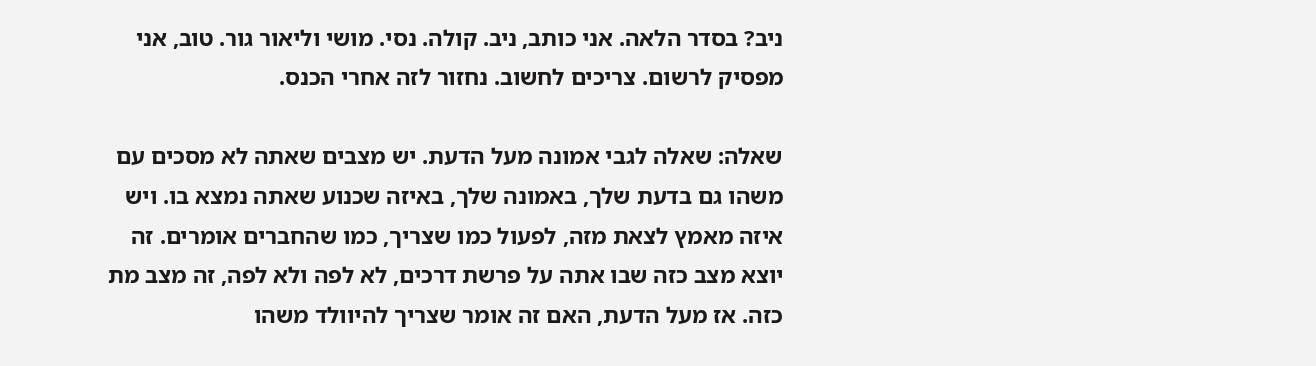ניב? בסדר הלאה. אני כותב, ניב. קולה. נסי. מושי וליאור גור. טוב, אני מפסיק לרשום. צריכים לחשוב. נחזור לזה אחרי הכנס.

שאלה: שאלה לגבי אמונה מעל הדעת. יש מצבים שאתה לא מסכים עם משהו גם בדעת שלך, באמונה שלך, באיזה שכנוע שאתה נמצא בו. ויש איזה מאמץ לצאת מזה, לפעול כמו שצריך, כמו שהחברים אומרים. זה יוצא מצב כזה שבו אתה על פרשת דרכים, לא לפה ולא לפה, זה מצב מת כזה. אז מעל הדעת, האם זה אומר שצריך להיוולד משהו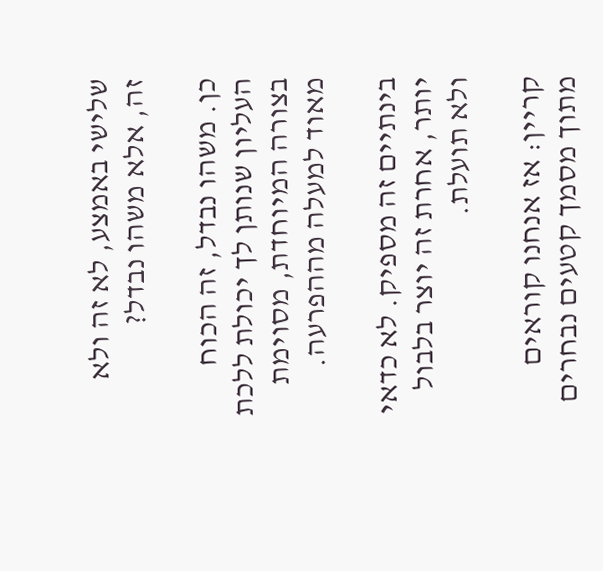שלישי באמצע, לא זה ולא זה, אלא משהו נבדל?

כן. משהו נבדל, זה הכוח העליון שנותן לך יכולת ללכת בצורה המיוחדת, מסוימת מאוד למעלה מההפרעה.

בינתיים זה מספיק. לא כדאי יותר, אחרת זה יוצר בלבול ולא תועלת.

קריין: אז אנחנו קוראים מתוך מסמך קטעים נבחרים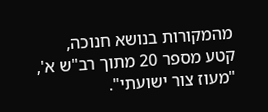מהמקורות בנושא חנוכה, קטע מספר 20 מתוך רב"ש א', "מעוז צור ישועתי".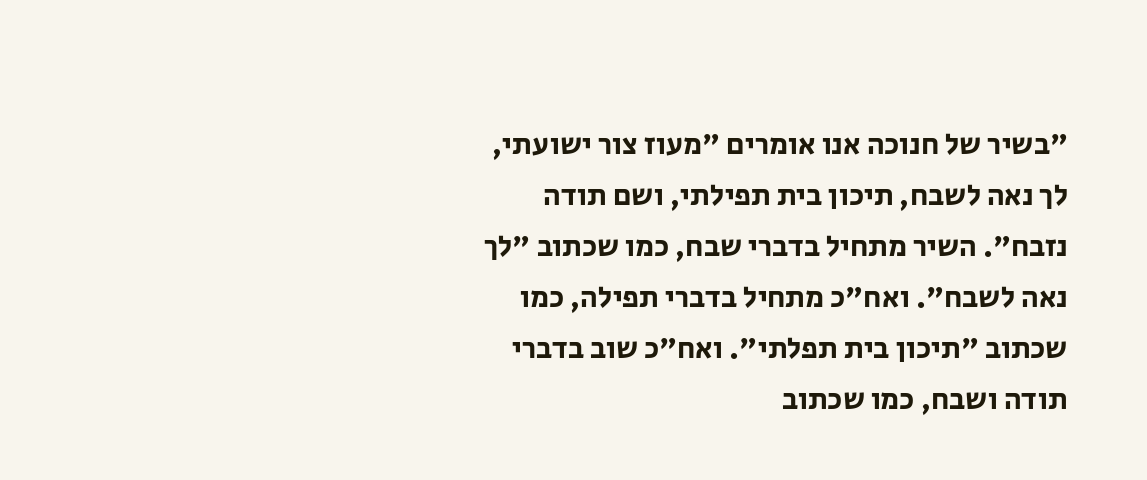"בשיר של חנוכה אנו אומרים "מעוז צור ישועתי, לך נאה לשבח, תיכון בית תפילתי, ושם תודה נזבח". השיר מתחיל בדברי שבח, כמו שכתוב "לך נאה לשבח". ואח"כ מתחיל בדברי תפילה, כמו שכתוב "תיכון בית תפלתי". ואח"כ שוב בדברי תודה ושבח, כמו שכתוב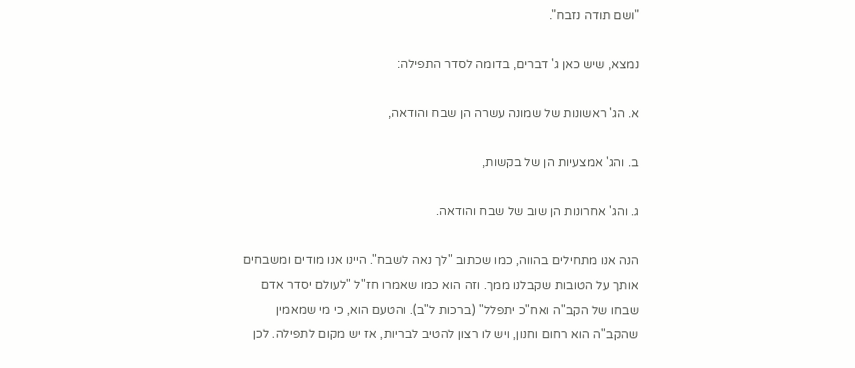"ושם תודה נזבח".

נמצא, שיש כאן ג' דברים, בדומה לסדר התפילה:

א. הג' ראשונות של שמונה עשרה הן שבח והודאה,

ב. והג' אמצעיות הן של בקשות,

ג. והג' אחרונות הן שוב של שבח והודאה.

הנה אנו מתחילים בהווה, כמו שכתוב "לך נאה לשבח". היינו אנו מודים ומשבחים אותך על הטובות שקבלנו ממך. וזה הוא כמו שאמרו חז"ל "לעולם יסדר אדם שבחו של הקב"ה ואח"כ יתפלל" (ברכות ל"ב). והטעם הוא, כי מי שמאמין שהקב"ה הוא רחום וחנון, ויש לו רצון להטיב לבריות, אז יש מקום לתפילה. לכן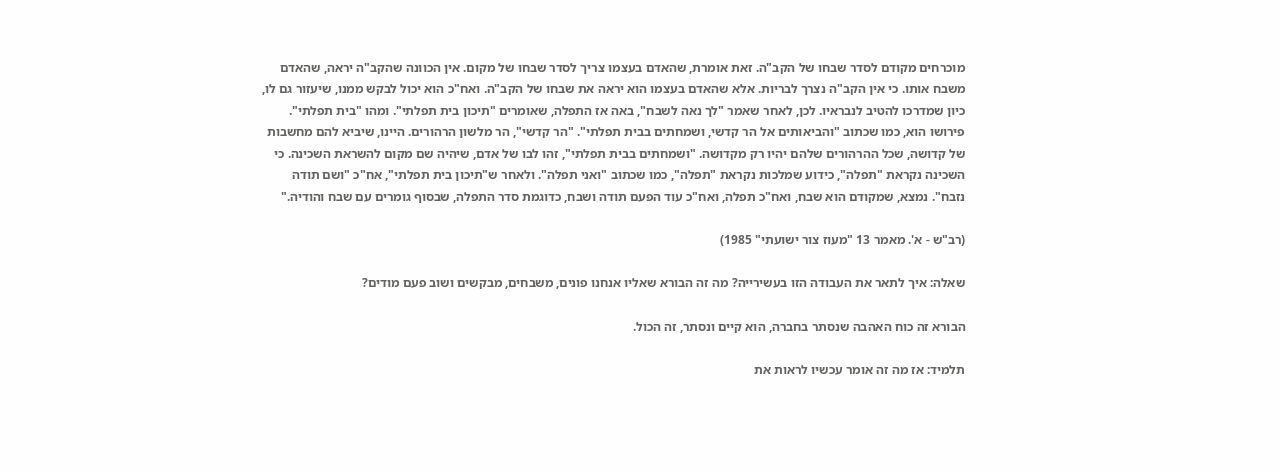מוכרחים מקודם לסדר שבחו של הקב"ה. זאת אומרת, שהאדם בעצמו צריך לסדר שבחו של מקום. אין הכוונה שהקב"ה יראה, שהאדם משבח אותו. כי אין הקב"ה נצרך לבריות. אלא שהאדם בעצמו הוא יראה את שבחו של הקב"ה. ואח"כ הוא יכול לבקש ממנו, שיעזור גם לו, כיון שמדרכו להטיב לנבראיו. לכן, לאחר שאמר "לך נאה לשבח", באה אז התפלה, שאומרים "תיכון בית תפלתי". ומהו "בית תפלתי". פירושו הוא, כמו שכתוב "והביאותים אל הר קדשי, ושמחתים בבית תפלתי". "הר קדשי", הר מלשון הרהורים. היינו, שיביא להם מחשבות של קדושה, שכל ההרהורים שלהם יהיו רק מקדושה. "ושמחתים בבית תפלתי", זהו לבו של אדם, שיהיה שם מקום להשראת השכינה. כי השכינה נקראת "תפלה", כידוע שמלכות נקראת "תפלה", כמו שכתוב "ואני תפלה". ולאחר ש"תיכון בית תפלתי", אח"כ "ושם תודה נזבח". נמצא, שמקודם הוא שבח, ואח"כ תפלה, ואח"כ עוד הפעם תודה ושבח, כדוגמת סדר התפלה, שבסוף גומרים עם שבח והודיה."

(רב"ש - א'. מאמר 13 "מעוז צור ישועתי" 1985)

שאלה: איך לתאר את העבודה הזו בעשירייה? מה זה הבורא שאליו אנחנו פונים, משבחים, מבקשים ושוב פעם מודים?

הבורא זה כוח האהבה שנסתר בחברה, הוא קיים ונסתר, זה הכול.

תלמיד: אז מה זה אומר עכשיו לראות את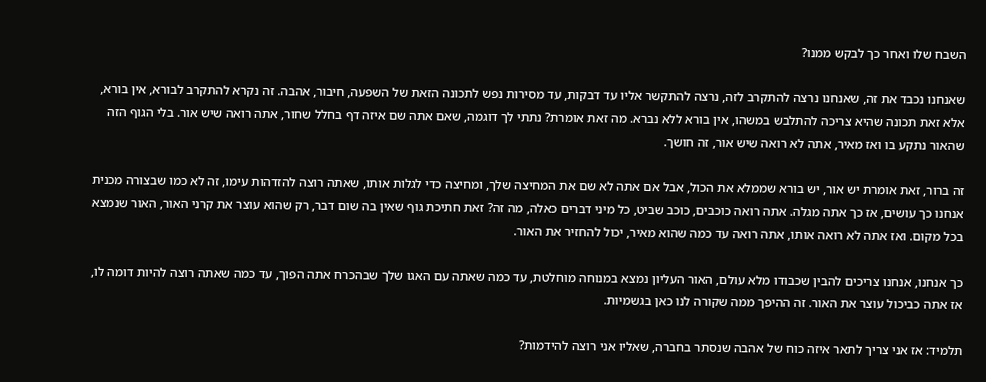השבח שלו ואחר כך לבקש ממנו?

שאנחנו נכבד את זה, שאנחנו נרצה להתקרב לזה, נרצה להתקשר אליו עד דבקות, עד מסירות נפש לתכונה הזאת של השפעה, חיבור, אהבה. זה נקרא להתקרב לבורא, אין בורא, אלא זאת תכונה שהיא צריכה להתלבש במשהו, אין בורא ללא נברא. מה זאת אומרת? נתתי לך דוגמה, שאם אתה שם איזה דף בחלל שחור, אתה רואה שיש אור. בלי הגוף הזה שהאור נתקע בו ואז מאיר, אתה לא רואה שיש אור, זה חושך.

זה ברור, זאת אומרת יש אור, יש בורא שממלא את הכול, אבל אם אתה לא שם את המחיצה שלך, ומחיצה כדי לגלות אותו, שאתה רוצה להזדהות עימו, זה לא כמו שבצורה מכנית אנחנו כך עושים, אז כך אתה מגלה. אתה רואה כוכבים, כוכב שביט, כל מיני דברים כאלה, מה זה? זאת חתיכת גוף שאין בה שום דבר, רק שהוא עוצר את קרני האור, האור שנמצא בכל מקום. ואז אתה לא רואה אותו, אתה רואה עד כמה שהוא מאיר, יכול להחזיר את האור.

כך אנחנו, אנחנו צריכים להבין שכבודו מלא עולם, האור העליון נמצא במנוחה מוחלטת, עד כמה שאתה עם האגו שלך שבהכרח אתה הפוך, עד כמה שאתה רוצה להיות דומה לו, אז אתה כביכול עוצר את האור. זה ההיפך ממה שקורה לנו כאן בגשמיות.

תלמיד: אז אני צריך לתאר איזה כוח של אהבה שנסתר בחברה, שאליו אני רוצה להידמות?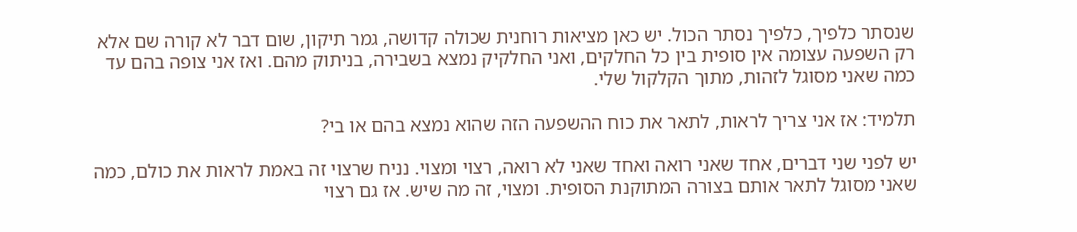שנסתר כלפיך, כלפיך נסתר הכול. יש כאן מציאות רוחנית שכולה קדושה, גמר תיקון, שום דבר לא קורה שם אלא רק השפעה עצומה אין סופית בין כל החלקים, ואני החלקיק נמצא בשבירה, בניתוק מהם. ואז אני צופה בהם עד כמה שאני מסוגל לזהות, מתוך הקלקול שלי.

תלמיד: אז אני צריך לראות, לתאר את כוח ההשפעה הזה שהוא נמצא בהם או בי?

יש לפני שני דברים, אחד שאני רואה ואחד שאני לא רואה, רצוי ומצוי. נניח שרצוי זה באמת לראות את כולם, כמה שאני מסוגל לתאר אותם בצורה המתוקנת הסופית. ומצוי, זה מה שיש. אז גם רצוי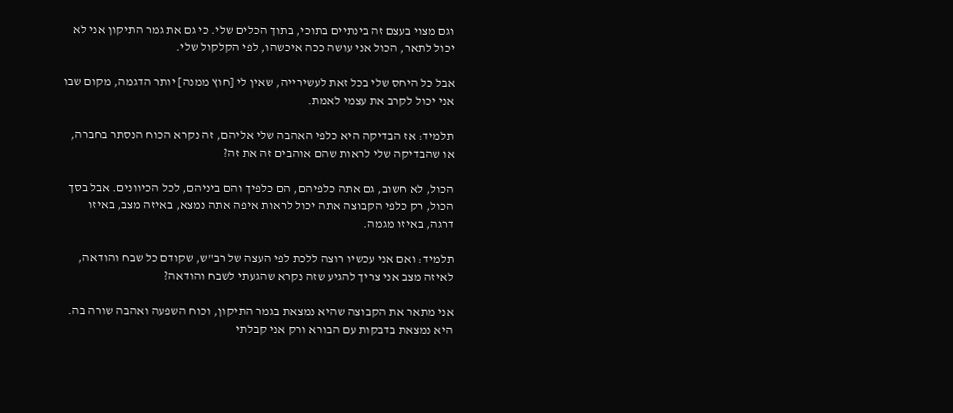וגם מצוי בעצם זה בינתיים בתוכי, בתוך הכלים שלי. כי גם את גמר התיקון אני לא יכול לתאר, הכול אני עושה ככה איכשהו, לפי הקלקול שלי.

אבל כל היחס שלי בכל זאת לעשירייה, שאין לי [חוץ ממנה] יותר הדגמה, מקום שבו אני יכול לקרב את עצמי לאמת.

תלמיד: אז הבדיקה היא כלפי האהבה שלי אליהם, זה נקרא הכוח הנסתר בחברה, או שהבדיקה שלי לראות שהם אוהבים זה את זה?

הכול, לא חשוב, גם אתה כלפיהם, הם כלפיך והם ביניהם, לכל הכיוונים. אבל בסך הכול, רק כלפי הקבוצה אתה יכול לראות איפה אתה נמצא, באיזה מצב, באיזו דרגה, באיזו מגמה.

תלמיד: ואם אני עכשיו רוצה ללכת לפי העצה של רב"ש, שקודם כל שבח והודאה, לאיזה מצב אני צריך להגיע שזה נקרא שהגעתי לשבח והודאה?

אני מתאר את הקבוצה שהיא נמצאת בגמר התיקון, וכוח השפעה ואהבה שורה בה. היא נמצאת בדבקות עם הבורא ורק אני קבלתי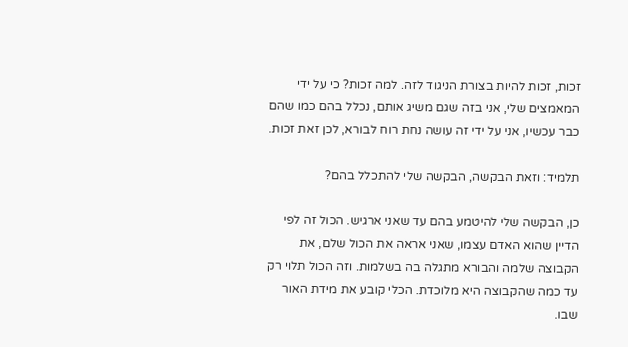זכות, זכות להיות בצורת הניגוד לזה. למה זכות? כי על ידי המאמצים שלי, אני בזה שגם משיג אותם, נכלל בהם כמו שהם כבר עכשיו, אני על ידי זה עושה נחת רוח לבורא, לכן זאת זכות.

תלמיד: וזאת הבקשה, הבקשה שלי להתכלל בהם?

כן, הבקשה שלי להיטמע בהם עד שאני ארגיש. הכול זה לפי הדיין שהוא האדם עצמו, שאני אראה את הכול שלם, את הקבוצה שלמה והבורא מתגלה בה בשלמות. וזה הכול תלוי רק עד כמה שהקבוצה היא מלוכדת. הכלי קובע את מידת האור שבו.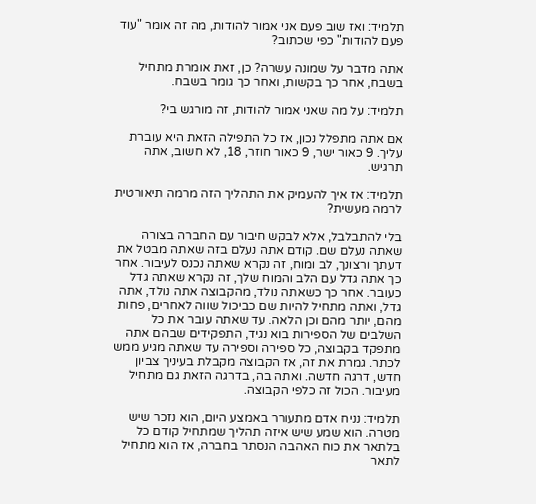תלמיד: ואז שוב פעם אני אמור להודות, מה זה אומר "עוד פעם להודות" כפי שכתוב?

אתה מדבר על שמונה עשרה? כן, זאת אומרת מתחיל בשבח, אחר כך בקשות, ואחר כך גומר בשבח.

תלמיד: על מה שאני אמור להודות, זה מורגש בי?

אם אתה מתפלל נכון, אז כל התפילה הזאת היא עוברת עליך. 9 כאור ישר, 9 כאור חוזר, 18, לא חשוב, אתה תרגיש.

תלמיד: אז איך להעמיק את התהליך הזה מרמה תיאורטית לרמה מעשית?

בלי להתבלבל, אלא לבקש חיבור עם החברה בצורה שאתה נעלם שם. קודם אתה נעלם בזה שאתה מבטל את דעתך ורצונך, לב ומוח, זה נקרא שאתה נכנס לעיבור. אחר כך אתה גדל עם הלב והמוח שלך, זה נקרא שאתה גדל כעובר. אחר כך כשאתה נולד, מהקבוצה אתה נולד, אתה גדל, ואתה מתחיל להיות שם כביכול שווה לאחרים, פחות מהם, יותר מהם וכן הלאה. עד שאתה עובר את כל השלבים של הספירות בוא נגיד, התפקידים שבהם אתה מתפקד בקבוצה, כל ספירה וספירה עד שאתה מגיע ממש לכתר. גמרת את זה, אז הקבוצה מקבלת בעיניך צביון חדש, דרגה חדשה. ואתה בה, בדרגה הזאת גם מתחיל מעיבור. הכול זה כלפי הקבוצה.

תלמיד: נניח אדם מתעורר באמצע היום, הוא נזכר שיש מטרה. הוא שמע שיש איזה תהליך שמתחיל קודם כל בלתאר את כוח האהבה הנסתר בחברה, אז הוא מתחיל לתאר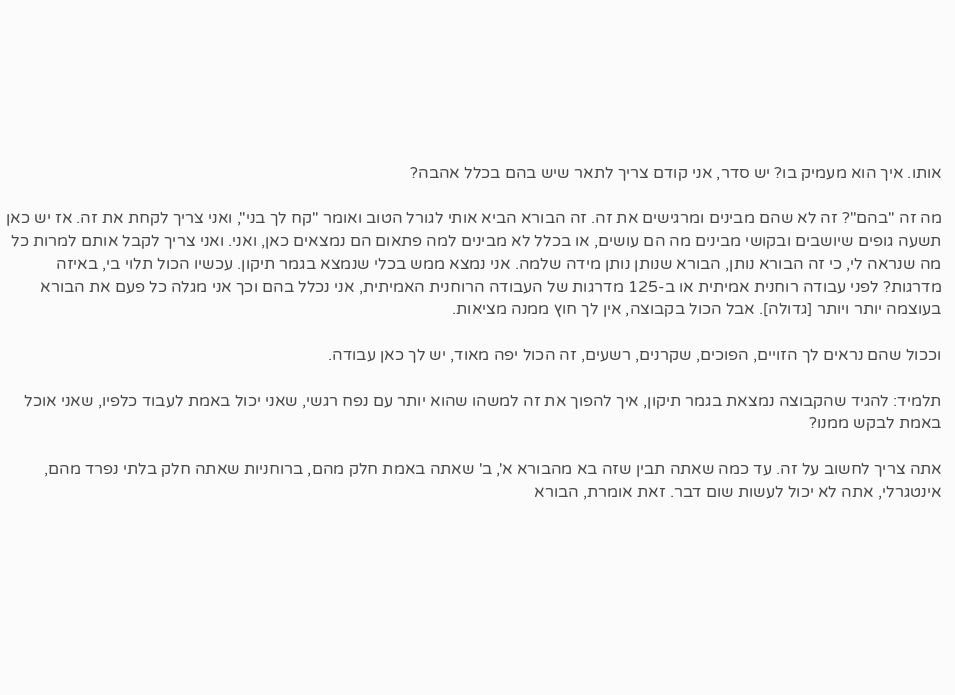אותו. איך הוא מעמיק בו? יש סדר, אני קודם צריך לתאר שיש בהם בכלל אהבה?

מה זה "בהם"? זה לא שהם מבינים ומרגישים את זה. זה הבורא הביא אותי לגורל הטוב ואומר "קח לך בני", ואני צריך לקחת את זה. אז יש כאן תשעה גופים שיושבים ובקושי מבינים מה הם עושים, או בכלל לא מבינים למה פתאום הם נמצאים כאן, ואני. ואני צריך לקבל אותם למרות כל מה שנראה לי, כי זה הבורא נותן, הבורא שנותן נותן מידה שלמה. אני נמצא ממש בכלי שנמצא בגמר תיקון. עכשיו הכול תלוי בי, באיזה מדרגות? לפני עבודה רוחנית אמיתית או ב-125 מדרגות של העבודה הרוחנית האמיתית, אני נכלל בהם וכך אני מגלה כל פעם את הבורא בעוצמה יותר ויותר [גדולה]. אבל הכול בקבוצה, אין לך חוץ ממנה מציאות.

וככול שהם נראים לך הזויים, הפוכים, שקרנים, רשעים, זה הכול יפה מאוד, יש לך כאן עבודה.

תלמיד: להגיד שהקבוצה נמצאת בגמר תיקון, איך להפוך את זה למשהו שהוא יותר עם נפח רגשי, שאני יכול באמת לעבוד כלפיו, שאני אוכל באמת לבקש ממנו?

אתה צריך לחשוב על זה. עד כמה שאתה תבין שזה בא מהבורא א', ב' שאתה באמת חלק מהם, ברוחניות שאתה חלק בלתי נפרד מהם, אינטגרלי, אתה לא יכול לעשות שום דבר. זאת אומרת, הבורא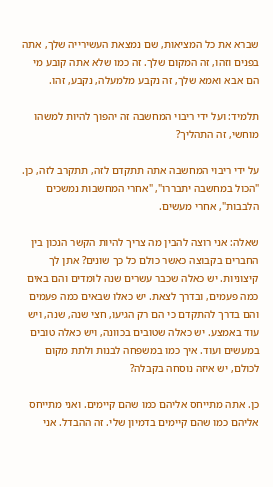שברא את כל המציאות, שם נמצאת העשירייה שלך, אתה בפנים וזהו, זה המקום שלך. זה כמו שלא אתה קובע מי הם אבא ואמא שלך, זה נקבע מלמעלה, נקבע, זהו.

תלמיד: ועל ידי ריבוי המחשבה זה יהפוך להיות למשהו מוחשי, זה התהליך?

על ידי ריבוי המחשבה אתה תתקדם לזה, תתקרב לזה, כן. "הכול במחשבה יתבררו", "אחרי המחשבות נמשכים הלבבות", אחרי מעשים.

שאלה: אני רוצה להבין מה צריך להיות הקשר הנכון בין החברים בקבוצה כאשר כולם כל כך שונים? אתן לך קיצוניות. יש כאלה שכבר עשרים שנה לומדים והם באים כמה פעמים, ובדרך לצאת. יש כאלו שבאים כמה פעמים והם בדרך להתקדם כי הם רק הגיעו, חצי שנה, שנה, ויש עוד באמצע. יש כאלה שטובים בכוונה, ויש כאלה טובים במעשים ועוד. איך כמו במשפחה לבנות ולתת מקום לכולם, יש איזה נוסחה בקבלה?

כן. אתה מתייחס אליהם כמו שהם קיימים. ואני מתייחס אליהם כמו שהם קיימים בדמיון שלי. זה ההבדל. אני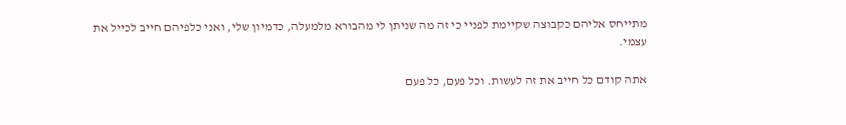מתייחס אליהם כקבוצה שקיימת לפניי כי זה מה שניתן לי מהבורא מלמעלה, כדמיון שלי, ואני כלפיהם חייב לכייל את עצמי.

אתה קודם כל חייב את זה לעשות. וכל פעם, כל פעם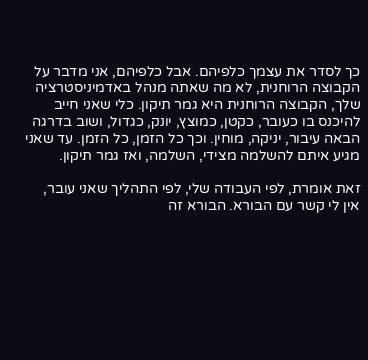כך לסדר את עצמך כלפיהם. אבל כלפיהם, אני מדבר על הקבוצה הרוחנית, לא מה שאתה מנהל באדמיניסטרציה שלך, הקבוצה הרוחנית היא גמר תיקון. כלי שאני חייב להיכנס בו כעובר, כקטן, כמוצץ, יונק, כגדול, ושוב בדרגה הבאה עיבור, יניקה, מוחין. וכך כל הזמן, כל הזמן. עד שאני מגיע איתם להשלמה מצידי, השלמה, ואז גמר תיקון.

זאת אומרת, לפי העבודה שלי, לפי התהליך שאני עובר, אין לי קשר עם הבורא. הבורא זה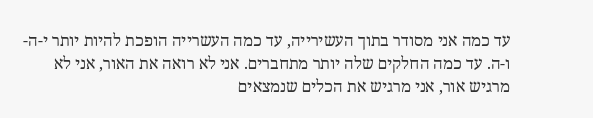עד כמה אני מסודר בתוך העשירייה, עד כמה העשרייה הופכת להיות יותר י-ה-ו-ה. עד כמה החלקים שלה יותר מתחברים. אני לא רואה את האור, אני לא מרגיש אור, אני מרגיש את הכלים שנמצאים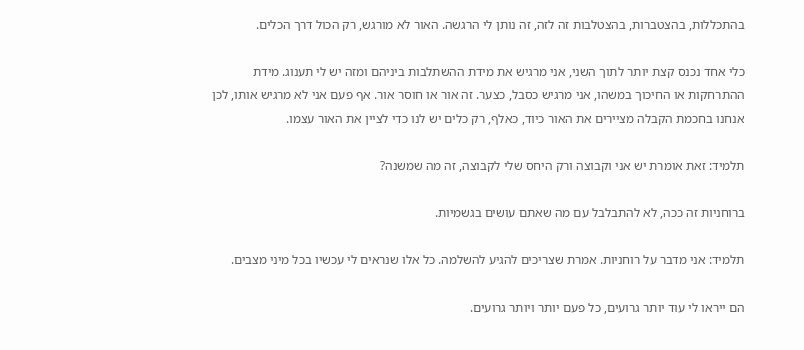בהתכללות, בהצטברות, בהצטלבות זה לזה, זה נותן לי הרגשה. האור לא מורגש, רק הכול דרך הכלים.

כלי אחד נכנס קצת יותר לתוך השני, אני מרגיש את מידת ההשתלבות ביניהם ומזה יש לי תענוג. מידת ההתרחקות או החיכוך במשהו, אני מרגיש כסבל, כצער. זה אור או חוסר אור. אף פעם אני לא מרגיש אותו, לכן אנחנו בחכמת הקבלה מציירים את האור כיוד, כאלף, רק כלים יש לנו כדי לציין את האור עצמו.

תלמיד: זאת אומרת יש אני וקבוצה ורק היחס שלי לקבוצה, זה מה שמשנה?

ברוחניות זה ככה, לא להתבלבל עם מה שאתם עושים בגשמיות.

תלמיד: אני מדבר על רוחניות. אמרת שצריכים להגיע להשלמה. כל אלו שנראים לי עכשיו בכל מיני מצבים.

הם ייראו לי עוד יותר גרועים, כל פעם יותר ויותר גרועים.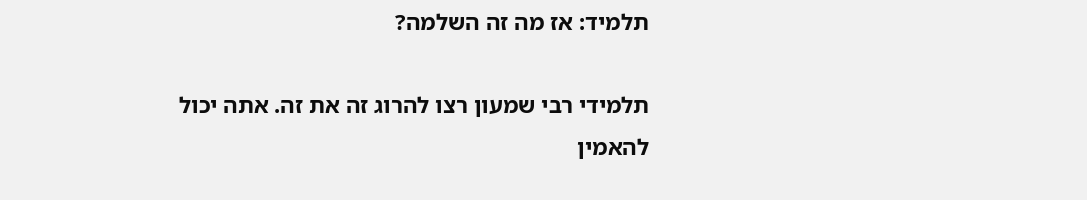תלמיד: אז מה זה השלמה?

תלמידי רבי שמעון רצו להרוג זה את זה. אתה יכול להאמין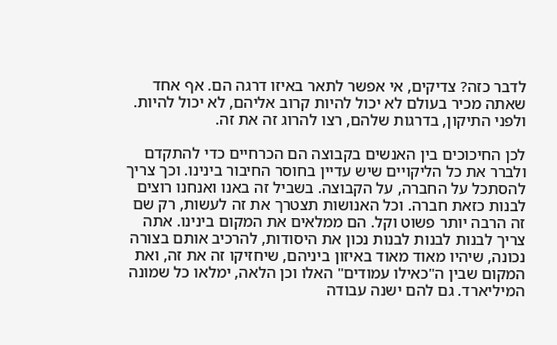לדבר כזה? צדיקים, אי אפשר לתאר באיזו דרגה הם. אף אחד שאתה מכיר בעולם לא יכול להיות קרוב אליהם, לא יכול להיות. ולפני התיקון, בדרגות שלהם, רצו להרוג זה את זה.

לכן החיכוכים בין האנשים בקבוצה הם הכרחיים כדי להתקדם ולברר את כל הליקויים שיש עדיין בחוסר החיבור בינינו. וכך צריך להסתכל על החברה, על הקבוצה. בשביל זה באנו ואנחנו רוצים לבנות כזאת חברה. וכל האנושות תצטרך את זה לעשות, רק שם זה הרבה יותר פשוט וקל. הם ממלאים את המקום בינינו. אתה צריך לבנות לבנות לבנות נכון את היסודות, להרכיב אותם בצורה נכונה, שיהיו מאוד מאוד באיזון ביניהם, שיחזיקו זה את זה, ואת המקום שבין ה"כאילו עמודים" האלו וכן הלאה, ימלאו כל שמונה המיליארד. גם להם ישנה עבודה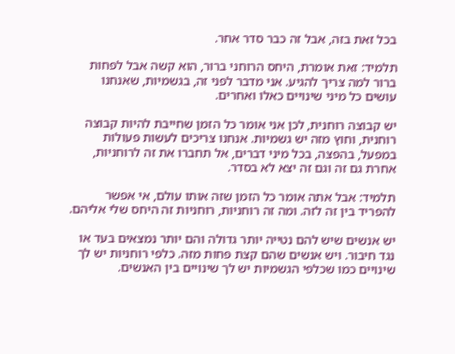בכל זאת בזה, אבל זה כבר סדר אחר.

תלמיד: זאת אומרת, היחס הרוחני ברור, הוא קשה אבל לפחות ברור למה צריך להגיע. אני מדבר לפני זה, בגשמיות, שאנחנו עושים כל מיני שינויים כאלו ואחרים.

יש קבוצה רוחנית, לכן אני אומר כל הזמן שחייבת להיות קבוצה רוחנית, וחוץ מזה יש גשמיות. אנחנו צריכים לעשות פעולות במפעל, בהפצה, בכל מיני דברים, אל תחברו את זה לרוחניות, אחרת גם זה וגם זה יצא לא בסדר.

תלמיד: אבל אתה אומר כל הזמן שזה אותו עולם, אי אפשר להפריד בין זה לזה. ומה זה רוחניות, רוחניות זה היחס שלי אליהם.

יש אנשים שיש להם נטייה יותר גדולה והם יותר נמצאים בעד או נגד חיבור. ויש אנשים שהם קצת פחות מזה. כלפי רוחניות יש לך שינויים כמו שכלפי הגשמיות יש לך שינויים בין האנשים.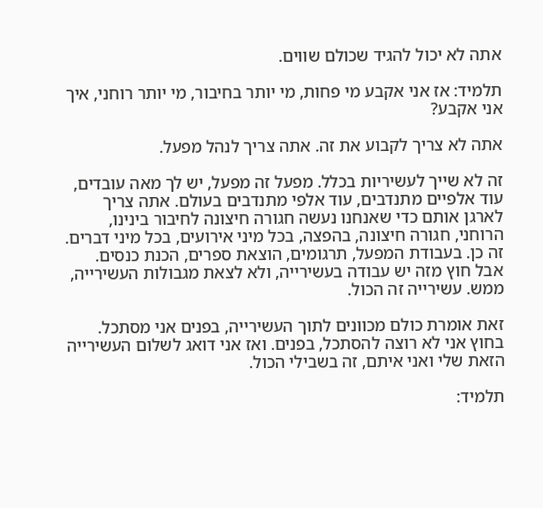אתה לא יכול להגיד שכולם שווים.

תלמיד: אז אני אקבע מי פחות, מי יותר בחיבור, מי יותר רוחני, איך אני אקבע?

אתה לא צריך לקבוע את זה. אתה צריך לנהל מפעל.

זה לא שייך לעשיריות בכלל. מפעל זה מפעל, יש לך מאה עובדים, עוד אלפיים מתנדבים, עוד אלפי מתנדבים בעולם. אתה צריך לארגן אותם כדי שאנחנו נעשה חגורה חיצונה לחיבור בינינו, הרוחני, חגורה חיצונה, בהפצה, בכל מיני אירועים, בכל מיני דברים. זה כן. בעבודת המפעל, תרגומים, הוצאת ספרים, הכנת כנסים. אבל חוץ מזה יש עבודה בעשירייה, ולא לצאת מגבולות העשירייה, ממש. עשירייה זה הכול.

זאת אומרת כולם מכוונים לתוך העשירייה, בפנים אני מסתכל. בחוץ אני לא רוצה להסתכל, בפנים. ואז אני דואג לשלום העשירייה הזאת שלי ואני איתם, זה בשבילי הכול.

תלמיד: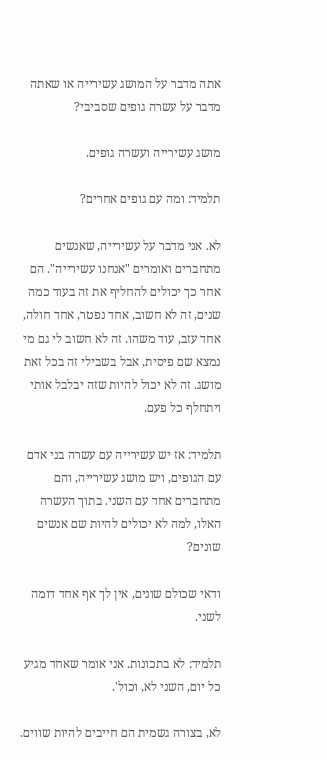אתה מדבר על המושג עשירייה או שאתה מדבר על עשרה גופים שסביבי?

מושג עשירייה ועשרה גופים.

תלמיד: ומה עם גופים אחרים?

לא. אני מדבר על עשירייה, שאנשים מתחברים ואומרים "אנחנו עשירייה". הם אחר כך יכולים להחליף את זה בעוד כמה שנים, זה לא חשוב, אחד נפטר, אחד חולה, אחד עזב, עוד משהו. זה לא חשוב לי גם מי נמצא שם פיסית, אבל בשבילי זה בכל זאת מושג. זה לא יכול להיות שזה יבלבל אותי ויתחלף כל פעם.

תלמיד: אז יש עשירייה עם עשרה בני אדם עם הגופים, ויש מושג עשירייה, והם מתחברים אחד עם השני. בתוך העשרה האלו, למה לא יכולים להיות שם אנשים שונים?

ודאי שכולם שונים, אין לך אף אחד דומה לשני.

תלמיד: לא בתכונות. אני אומר שאחד מגיע כל יום, השני לא, וכול'.

לא, בצורה גשמית הם חייבים להיות שווים.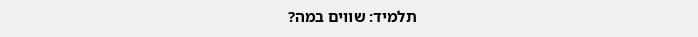תלמיד: שווים במה?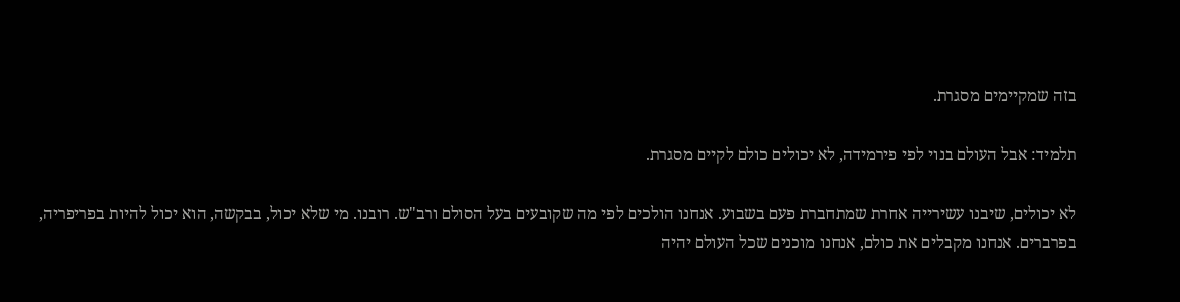בזה שמקיימים מסגרת.

תלמיד: אבל העולם בנוי לפי פירמידה, לא יכולים כולם לקיים מסגרת.

לא יכולים, שיבנו עשירייה אחרת שמתחברת פעם בשבוע. אנחנו הולכים לפי מה שקובעים בעל הסולם ורב"ש. רובנו. מי שלא יכול, בבקשה, הוא יכול להיות בפריפריה, בפרברים. אנחנו מקבלים את כולם, אנחנו מוכנים שכל העולם יהיה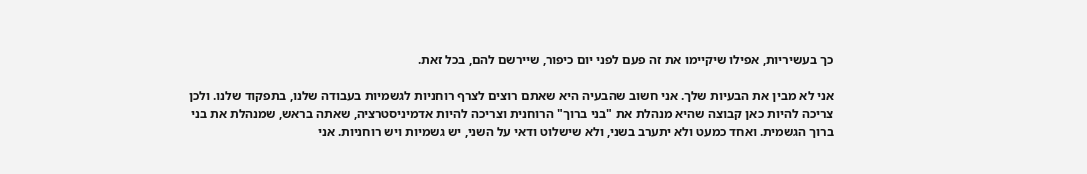כך בעשיריות, אפילו שיקיימו את זה פעם לפני יום כיפור, שיירשם להם, בכל זאת.

אני לא מבין את הבעיות שלך. אני חשוב שהבעיה היא שאתם רוצים לצרף רוחניות לגשמיות בעבודה שלנו, בתפקוד שלנו. ולכן צריכה להיות כאן קבוצה שהיא מנהלת את "בני ברוך" הרוחנית וצריכה להיות אדמיניסטרציה, שאתה בראש, שמנהלת את בני ברוך הגשמית. ואחד כמעט ולא יתערב בשני, ולא שישלוט ודאי על השני, יש גשמיות ויש רוחניות. אני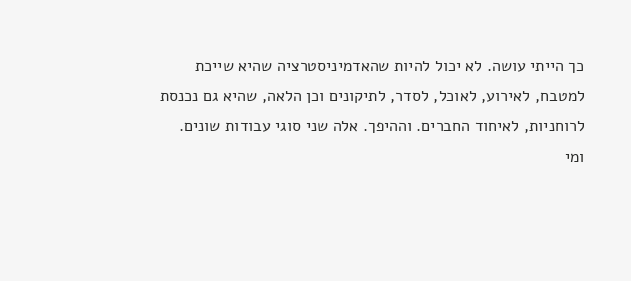כך הייתי עושה. לא יכול להיות שהאדמיניסטרציה שהיא שייכת למטבח, לאירוע, לאוכל, לסדר, לתיקונים וכן הלאה, שהיא גם נכנסת לרוחניות, לאיחוד החברים. וההיפך. אלה שני סוגי עבודות שונים. ומי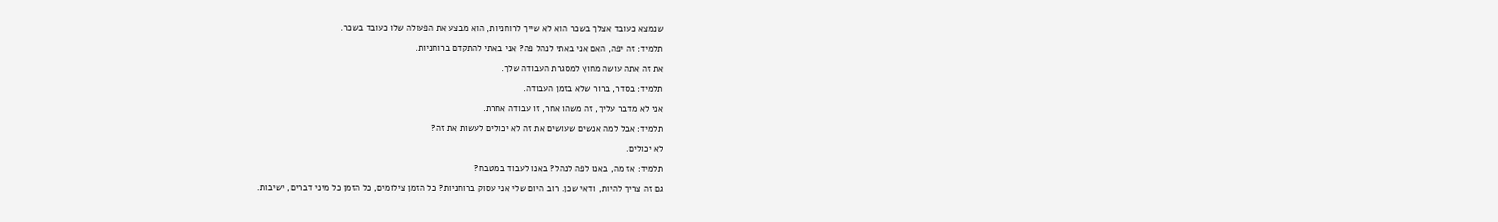שנמצא כעובד אצלך בשכר הוא לא שייך לרוחניות, הוא מבצע את הפעולה שלו כעובד בשכר.

תלמיד: זה יפה, האם אני באתי לנהל פה? אני באתי להתקדם ברוחניות.

את זה אתה עושה מחוץ למסגרת העבודה שלך.

תלמיד: בסדר, ברור שלא בזמן העבודה.

אני לא מדבר עליך, זה משהו אחר, זו עבודה אחרת.

תלמיד: אבל למה אנשים שעושים את זה לא יכולים לעשות את זה?

לא יכולים.

תלמיד: אז מה, באנו לפה לנהל? באנו לעבוד במטבח?

גם זה צריך להיות, ודאי שכן. רוב היום שלי אני עסוק ברוחניות? כל הזמן צילומים, כל הזמן כל מיני דברים, ישיבות.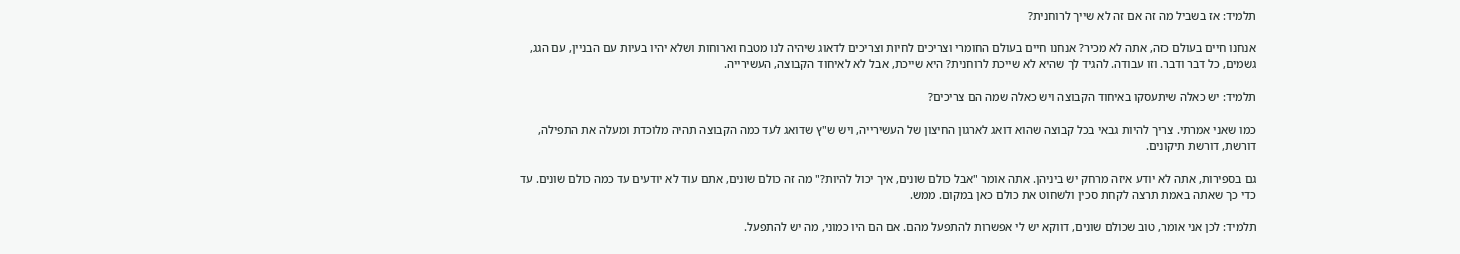תלמיד: אז בשביל מה זה אם זה לא שייך לרוחנית?

אנחנו חיים בעולם כזה, אתה לא מכיר? אנחנו חיים בעולם החומרי וצריכים לחיות וצריכים לדאוג שיהיה לנו מטבח וארוחות ושלא יהיו בעיות עם הבניין, עם הגג, גשמים, כל דבר ודבר. וזו עבודה. להגיד לך שהיא לא שייכת לרוחנית? היא שייכת, אבל לא לאיחוד הקבוצה, העשירייה.

תלמיד: יש כאלה שיתעסקו באיחוד הקבוצה ויש כאלה שמה הם צריכים?

כמו שאני אמרתי. צריך להיות גבאי בכל קבוצה שהוא דואג לארגון החיצון של העשירייה, ויש ש"ץ שדואג לעד כמה הקבוצה תהיה מלוכדת ומעלה את התפילה, דורשת, דורשת תיקונים.

גם בספירות, אתה לא יודע איזה מרחק יש ביניהן. אתה אומר "אבל כולם שונים, איך יכול להיות?" מה זה כולם שונים, אתם עוד לא יודעים עד כמה כולם שונים. עד כדי כך שאתה באמת תרצה לקחת סכין ולשחוט את כולם כאן במקום. ממש.

תלמיד: לכן אני אומר, טוב שכולם שונים, דווקא יש לי אפשרות להתפעל מהם. אם הם היו כמוני, מה יש להתפעל.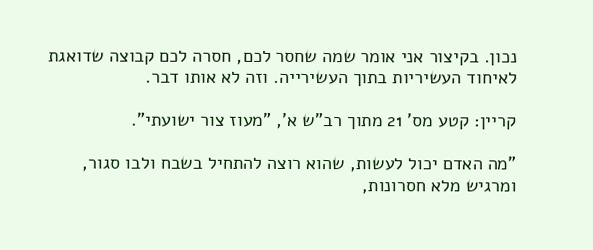נכון. בקיצור אני אומר שמה שחסר לכם, חסרה לכם קבוצה שדואגת לאיחוד העשיריות בתוך העשירייה. וזה לא אותו דבר.

קריין: קטע מס' 21 מתוך רב"ש א', "מעוז צור ישועתי".

"מה האדם יכול לעשות, שהוא רוצה להתחיל בשבח ולבו סגור, ומרגיש מלא חסרונות,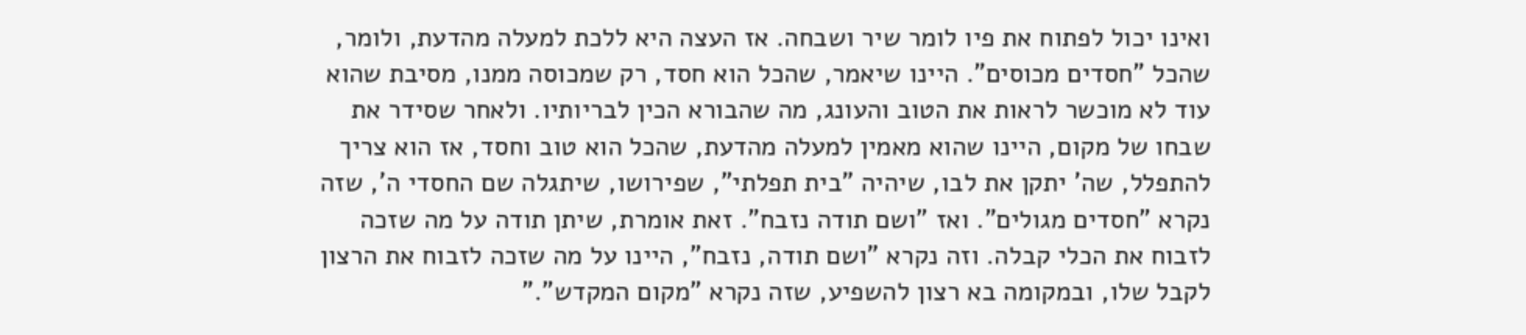ואינו יכול לפתוח את פיו לומר שיר ושבחה. אז העצה היא ללכת למעלה מהדעת, ולומר, שהכל "חסדים מכוסים". היינו שיאמר, שהכל הוא חסד, רק שמכוסה ממנו, מסיבת שהוא עוד לא מוכשר לראות את הטוב והעונג, מה שהבורא הכין לבריותיו. ולאחר שסידר את שבחו של מקום, היינו שהוא מאמין למעלה מהדעת, שהכל הוא טוב וחסד, אז הוא צריך להתפלל, שה' יתקן את לבו, שיהיה "בית תפלתי", שפירושו, שיתגלה שם החסדי ה', שזה נקרא "חסדים מגולים". ואז "ושם תודה נזבח". זאת אומרת, שיתן תודה על מה שזכה לזבוח את הכלי קבלה. וזה נקרא "ושם תודה, נזבח", היינו על מה שזכה לזבוח את הרצון לקבל שלו, ובמקומה בא רצון להשפיע, שזה נקרא "מקום המקדש"."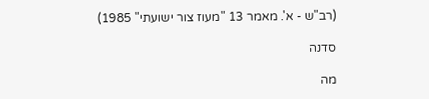(רב"ש - א'. מאמר 13 "מעוז צור ישועתי" 1985)

סדנה

מה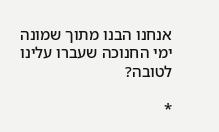אנחנו הבנו מתוך שמונה ימי החנוכה שעברו עלינו לטובה?

*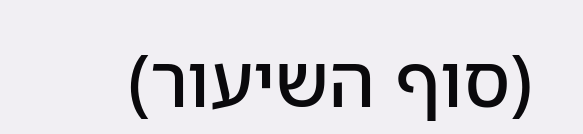(סוף השיעור)